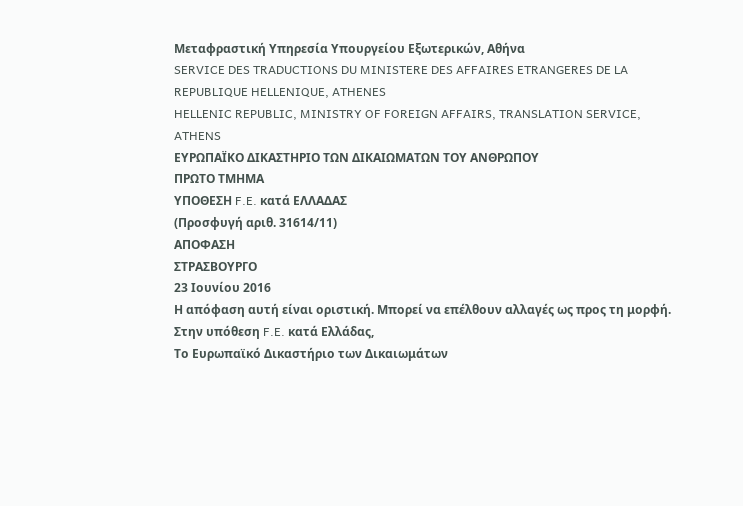Μεταφραστική Υπηρεσία Υπουργείου Εξωτερικών, Αθήνα
SERVICE DES TRADUCTIONS DU MINISTERE DES AFFAIRES ETRANGERES DE LA REPUBLIQUE HELLENIQUE, ATHENES
HELLENIC REPUBLIC, MINISTRY OF FOREIGN AFFAIRS, TRANSLATION SERVICE, ATHENS
ΕΥΡΩΠΑΪΚΟ ΔΙΚΑΣΤΗΡΙΟ ΤΩΝ ΔΙΚΑΙΩΜΑΤΩΝ ΤΟΥ ΑΝΘΡΩΠΟΥ
ΠΡΩΤΟ ΤΜΗΜΑ
ΥΠΟΘΕΣΗ F.E. κατά ΕΛΛΑΔΑΣ
(Προσφυγή αριθ. 31614/11)
ΑΠΟΦΑΣΗ
ΣΤΡΑΣΒΟΥΡΓΟ
23 Ιουνίου 2016
Η απόφαση αυτή είναι οριστική. Μπορεί να επέλθουν αλλαγές ως προς τη μορφή.
Στην υπόθεση F.E. κατά Ελλάδας,
Το Ευρωπαϊκό Δικαστήριο των Δικαιωμάτων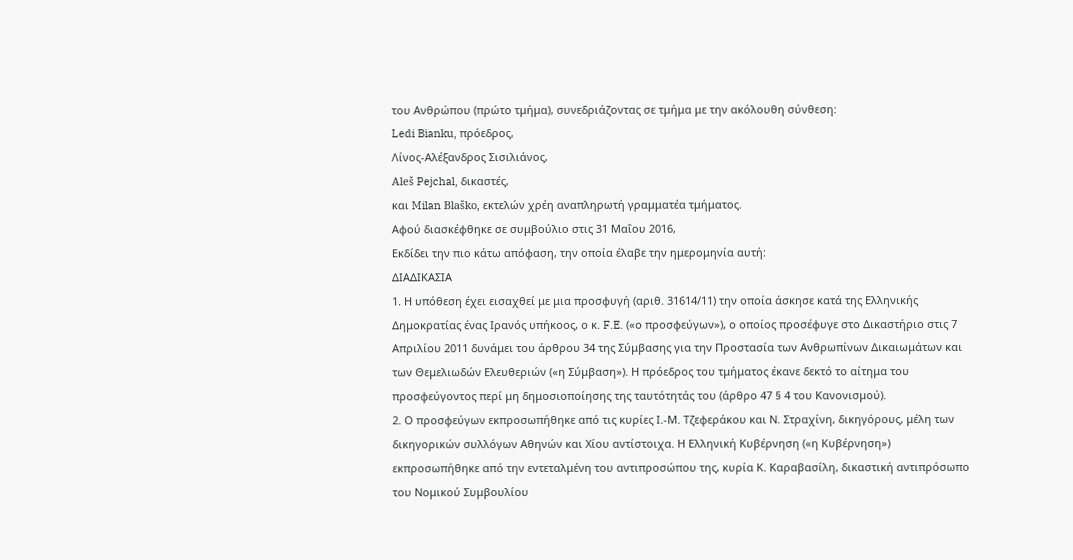του Ανθρώπου (πρώτο τμήμα), συνεδριάζοντας σε τμήμα με την ακόλουθη σύνθεση:
Ledi Bianku, πρόεδρος,
Λίνος-Αλέξανδρος Σισιλιάνος,
Aleš Pejchal, δικαστές,
και Milan Blaško, εκτελών χρέη αναπληρωτή γραμματέα τμήματος.
Αφού διασκέφθηκε σε συμβούλιο στις 31 Μαΐου 2016,
Εκδίδει την πιο κάτω απόφαση, την οποία έλαβε την ημερομηνία αυτή:
ΔΙΑΔΙΚΑΣΙΑ
1. Η υπόθεση έχει εισαχθεί με μια προσφυγή (αριθ. 31614/11) την οποία άσκησε κατά της Ελληνικής Δημοκρατίας ένας Ιρανός υπήκοος, ο κ. F.E. («ο προσφεύγων»), ο οποίος προσέφυγε στο Δικαστήριο στις 7 Απριλίου 2011 δυνάμει του άρθρου 34 της Σύμβασης για την Προστασία των Ανθρωπίνων Δικαιωμάτων και των Θεμελιωδών Ελευθεριών («η Σύμβαση»). Η πρόεδρος του τμήματος έκανε δεκτό το αίτημα του προσφεύγοντος περί μη δημοσιοποίησης της ταυτότητάς του (άρθρο 47 § 4 του Κανονισμού).
2. Ο προσφεύγων εκπροσωπήθηκε από τις κυρίες Ι.-Μ. Τζεφεράκου και Ν. Στραχίνη, δικηγόρους, μέλη των δικηγορικών συλλόγων Αθηνών και Χίου αντίστοιχα. Η Ελληνική Κυβέρνηση («η Κυβέρνηση») εκπροσωπήθηκε από την εντεταλμένη του αντιπροσώπου της, κυρία Κ. Καραβασίλη, δικαστική αντιπρόσωπο του Νομικού Συμβουλίου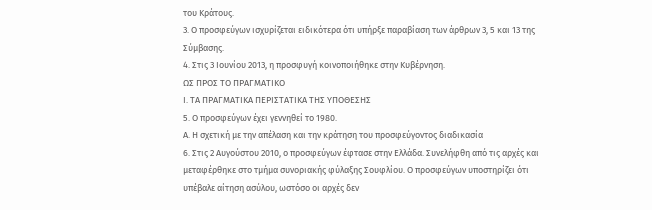του Κράτους.
3. Ο προσφεύγων ισχυρίζεται ειδικότερα ότι υπήρξε παραβίαση των άρθρων 3, 5 και 13 της Σύμβασης.
4. Στις 3 Ιουνίου 2013, η προσφυγή κοινοποιήθηκε στην Κυβέρνηση.
ΩΣ ΠΡΟΣ ΤΟ ΠΡΑΓΜΑΤΙΚΟ
Ι. ΤΑ ΠΡΑΓΜΑΤΙΚΑ ΠΕΡΙΣΤΑΤΙΚΑ ΤΗΣ ΥΠΟΘΕΣΗΣ
5. Ο προσφεύγων έχει γεννηθεί το 1980.
Α. Η σχετική με την απέλαση και την κράτηση του προσφεύγοντος διαδικασία
6. Στις 2 Αυγούστου 2010, ο προσφεύγων έφτασε στην Ελλάδα. Συνελήφθη από τις αρχές και μεταφέρθηκε στο τμήμα συνοριακής φύλαξης Σουφλίου. Ο προσφεύγων υποστηρίζει ότι υπέβαλε αίτηση ασύλου, ωστόσο οι αρχές δεν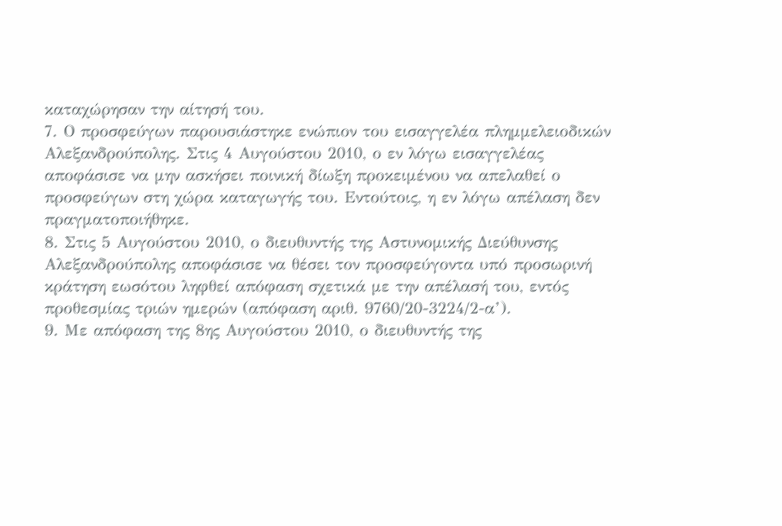καταχώρησαν την αίτησή του.
7. Ο προσφεύγων παρουσιάστηκε ενώπιον του εισαγγελέα πλημμελειοδικών Αλεξανδρούπολης. Στις 4 Αυγούστου 2010, ο εν λόγω εισαγγελέας αποφάσισε να μην ασκήσει ποινική δίωξη προκειμένου να απελαθεί ο προσφεύγων στη χώρα καταγωγής του. Εντούτοις, η εν λόγω απέλαση δεν πραγματοποιήθηκε.
8. Στις 5 Αυγούστου 2010, ο διευθυντής της Αστυνομικής Διεύθυνσης Αλεξανδρούπολης αποφάσισε να θέσει τον προσφεύγοντα υπό προσωρινή κράτηση εωσότου ληφθεί απόφαση σχετικά με την απέλασή του, εντός προθεσμίας τριών ημερών (απόφαση αριθ. 9760/20-3224/2-α’).
9. Με απόφαση της 8ης Αυγούστου 2010, ο διευθυντής της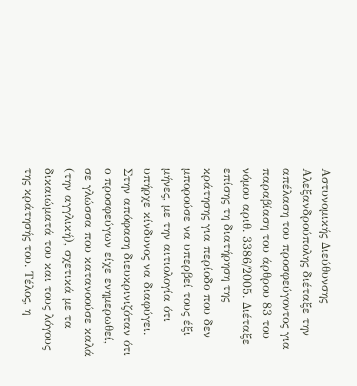Αστυνομικής Διεύθυνσης Αλεξανδρούπολης διέταξε την απέλαση του προσφεύγοντος για παραβίαση του άρθρου 83 του νόμου αριθ. 3386/2005. Διέταξε επίσης τη διατήρηση της κράτησης για περίοδο που δεν μπορούσε να υπερβεί τους έξι μήνες, με την αιτιολογία ότι υπήρχε κίνδυνος να διαφύγει. Στην απόφαση διευκρινιζόταν ότι ο προσφεύγων είχε ενημερωθεί, σε γλώσσα που κατανοούσε καλά (την αγγλική), σχετικά με τα δικαιώματά του και τους λόγους της κράτησής του. Τέλος, η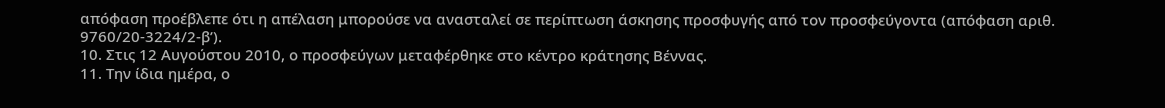απόφαση προέβλεπε ότι η απέλαση μπορούσε να ανασταλεί σε περίπτωση άσκησης προσφυγής από τον προσφεύγοντα (απόφαση αριθ. 9760/20-3224/2-β’).
10. Στις 12 Αυγούστου 2010, ο προσφεύγων μεταφέρθηκε στο κέντρο κράτησης Βέννας.
11. Την ίδια ημέρα, ο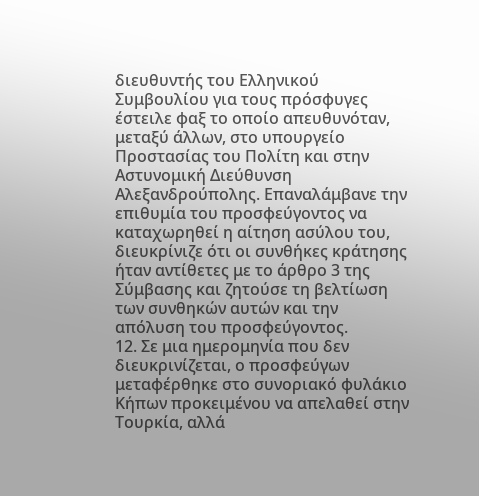διευθυντής του Ελληνικού Συμβουλίου για τους πρόσφυγες έστειλε φαξ το οποίο απευθυνόταν, μεταξύ άλλων, στο υπουργείο Προστασίας του Πολίτη και στην Αστυνομική Διεύθυνση Αλεξανδρούπολης. Επαναλάμβανε την επιθυμία του προσφεύγοντος να καταχωρηθεί η αίτηση ασύλου του, διευκρίνιζε ότι οι συνθήκες κράτησης ήταν αντίθετες με το άρθρο 3 της Σύμβασης και ζητούσε τη βελτίωση των συνθηκών αυτών και την απόλυση του προσφεύγοντος.
12. Σε μια ημερομηνία που δεν διευκρινίζεται, ο προσφεύγων μεταφέρθηκε στο συνοριακό φυλάκιο Κήπων προκειμένου να απελαθεί στην Τουρκία, αλλά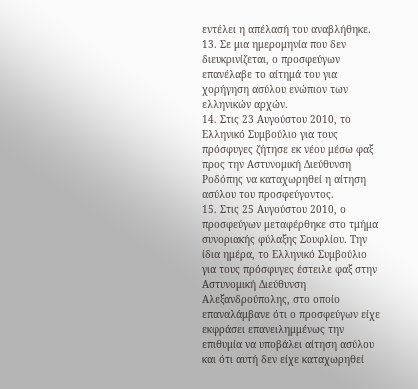εντέλει η απέλασή του αναβλήθηκε.
13. Σε μια ημερομηνία που δεν διευκρινίζεται, ο προσφεύγων επανέλαβε το αίτημά του για χορήγηση ασύλου ενώπιον των ελληνικών αρχών.
14. Στις 23 Αυγούστου 2010, το Ελληνικό Συμβούλιο για τους πρόσφυγες ζήτησε εκ νέου μέσω φαξ προς την Αστυνομική Διεύθυνση Ροδόπης να καταχωρηθεί η αίτηση ασύλου του προσφεύγοντος.
15. Στις 25 Αυγούστου 2010, ο προσφεύγων μεταφέρθηκε στο τμήμα συνοριακής φύλαξης Σουφλίου. Την ίδια ημέρα, το Ελληνικό Συμβούλιο για τους πρόσφυγες έστειλε φαξ στην Αστυνομική Διεύθυνση Αλεξανδρούπολης, στο οποίο επαναλάμβανε ότι ο προσφεύγων είχε εκφράσει επανειλημμένως την επιθυμία να υποβάλει αίτηση ασύλου και ότι αυτή δεν είχε καταχωρηθεί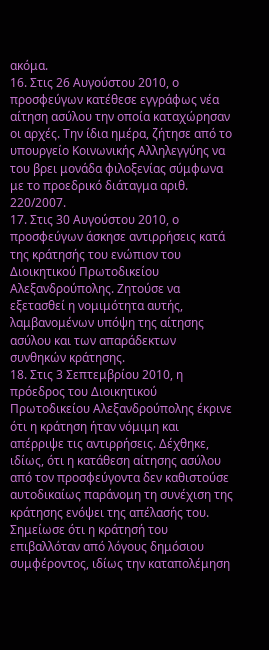ακόμα.
16. Στις 26 Αυγούστου 2010, ο προσφεύγων κατέθεσε εγγράφως νέα αίτηση ασύλου την οποία καταχώρησαν οι αρχές. Την ίδια ημέρα, ζήτησε από το υπουργείο Κοινωνικής Αλληλεγγύης να του βρει μονάδα φιλοξενίας σύμφωνα με το προεδρικό διάταγμα αριθ. 220/2007.
17. Στις 30 Αυγούστου 2010, ο προσφεύγων άσκησε αντιρρήσεις κατά της κράτησής του ενώπιον του Διοικητικού Πρωτοδικείου Αλεξανδρούπολης. Ζητούσε να εξετασθεί η νομιμότητα αυτής, λαμβανομένων υπόψη της αίτησης ασύλου και των απαράδεκτων συνθηκών κράτησης.
18. Στις 3 Σεπτεμβρίου 2010, η πρόεδρος του Διοικητικού Πρωτοδικείου Αλεξανδρούπολης έκρινε ότι η κράτηση ήταν νόμιμη και απέρριψε τις αντιρρήσεις. Δέχθηκε, ιδίως, ότι η κατάθεση αίτησης ασύλου από τον προσφεύγοντα δεν καθιστούσε αυτοδικαίως παράνομη τη συνέχιση της κράτησης ενόψει της απέλασής του. Σημείωσε ότι η κράτησή του επιβαλλόταν από λόγους δημόσιου συμφέροντος, ιδίως την καταπολέμηση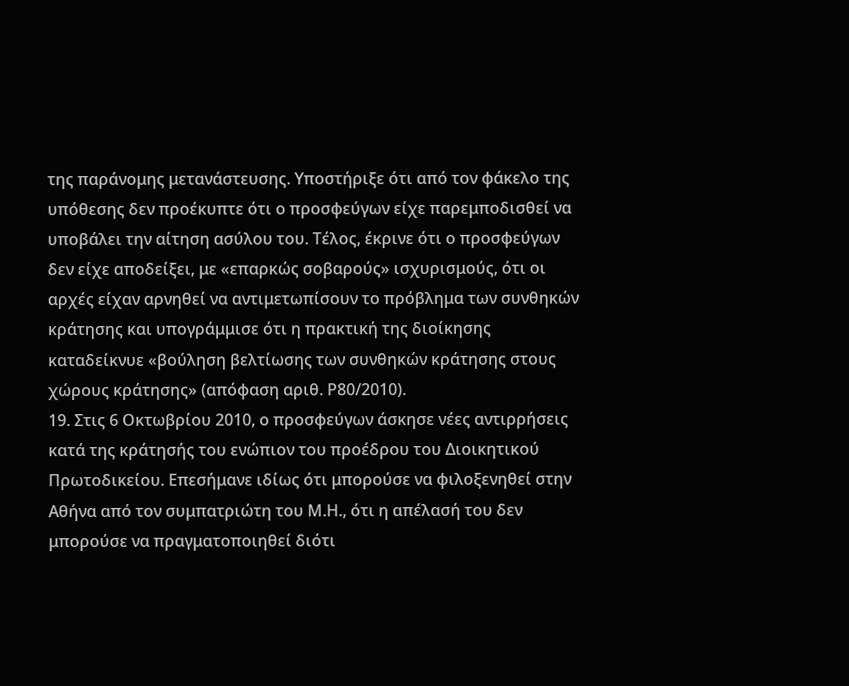της παράνομης μετανάστευσης. Υποστήριξε ότι από τον φάκελο της υπόθεσης δεν προέκυπτε ότι ο προσφεύγων είχε παρεμποδισθεί να υποβάλει την αίτηση ασύλου του. Τέλος, έκρινε ότι ο προσφεύγων δεν είχε αποδείξει, με «επαρκώς σοβαρούς» ισχυρισμούς, ότι οι αρχές είχαν αρνηθεί να αντιμετωπίσουν το πρόβλημα των συνθηκών κράτησης και υπογράμμισε ότι η πρακτική της διοίκησης καταδείκνυε «βούληση βελτίωσης των συνθηκών κράτησης στους χώρους κράτησης» (απόφαση αριθ. Ρ80/2010).
19. Στις 6 Οκτωβρίου 2010, ο προσφεύγων άσκησε νέες αντιρρήσεις κατά της κράτησής του ενώπιον του προέδρου του Διοικητικού Πρωτοδικείου. Επεσήμανε ιδίως ότι μπορούσε να φιλοξενηθεί στην Αθήνα από τον συμπατριώτη του Μ.Η., ότι η απέλασή του δεν μπορούσε να πραγματοποιηθεί διότι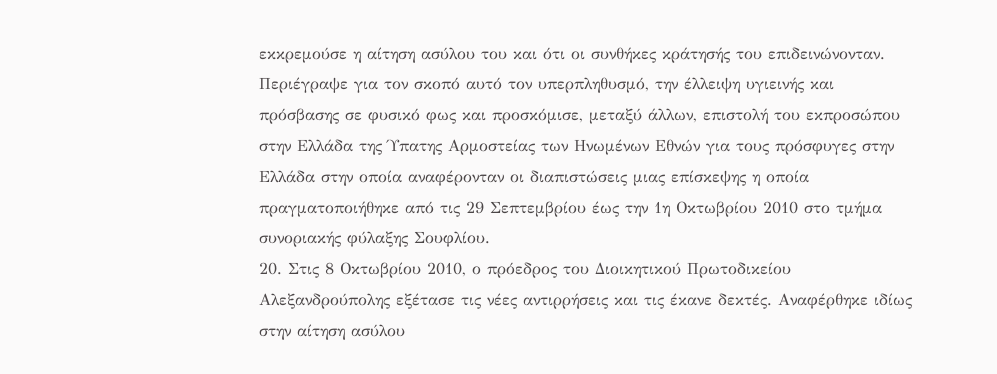εκκρεμούσε η αίτηση ασύλου του και ότι οι συνθήκες κράτησής του επιδεινώνονταν. Περιέγραψε για τον σκοπό αυτό τον υπερπληθυσμό, την έλλειψη υγιεινής και πρόσβασης σε φυσικό φως και προσκόμισε, μεταξύ άλλων, επιστολή του εκπροσώπου στην Ελλάδα της Ύπατης Αρμοστείας των Ηνωμένων Εθνών για τους πρόσφυγες στην Ελλάδα στην οποία αναφέρονταν οι διαπιστώσεις μιας επίσκεψης η οποία πραγματοποιήθηκε από τις 29 Σεπτεμβρίου έως την 1η Οκτωβρίου 2010 στο τμήμα συνοριακής φύλαξης Σουφλίου.
20. Στις 8 Οκτωβρίου 2010, ο πρόεδρος του Διοικητικού Πρωτοδικείου Αλεξανδρούπολης εξέτασε τις νέες αντιρρήσεις και τις έκανε δεκτές. Αναφέρθηκε ιδίως στην αίτηση ασύλου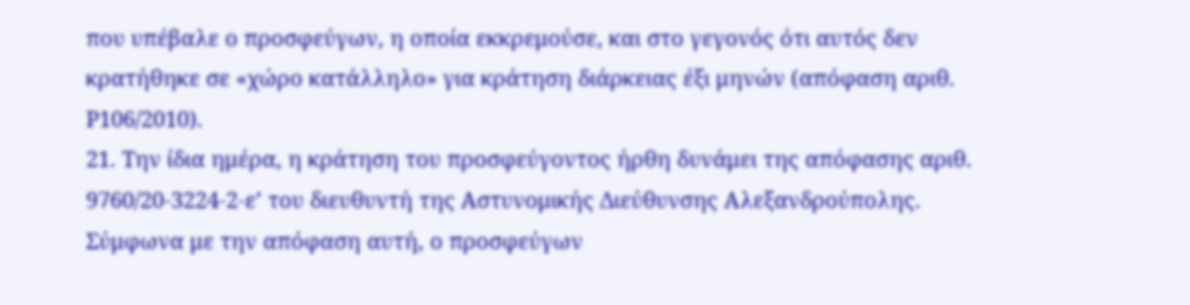που υπέβαλε ο προσφεύγων, η οποία εκκρεμούσε, και στο γεγονός ότι αυτός δεν κρατήθηκε σε «χώρο κατάλληλο» για κράτηση διάρκειας έξι μηνών (απόφαση αριθ. Ρ106/2010).
21. Την ίδια ημέρα, η κράτηση του προσφεύγοντος ήρθη δυνάμει της απόφασης αριθ. 9760/20-3224-2-ε’ του διευθυντή της Αστυνομικής Διεύθυνσης Αλεξανδρούπολης. Σύμφωνα με την απόφαση αυτή, ο προσφεύγων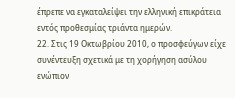έπρεπε να εγκαταλείψει την ελληνική επικράτεια εντός προθεσμίας τριάντα ημερών.
22. Στις 19 Οκτωβρίου 2010, ο προσφεύγων είχε συνέντευξη σχετικά με τη χορήγηση ασύλου ενώπιον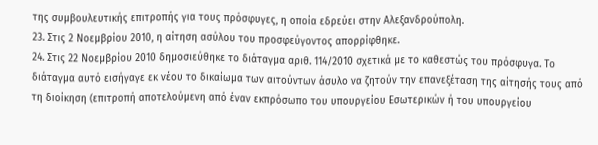της συμβουλευτικής επιτροπής για τους πρόσφυγες, η οποία εδρεύει στην Αλεξανδρούπολη.
23. Στις 2 Νοεμβρίου 2010, η αίτηση ασύλου του προσφεύγοντος απορρίφθηκε.
24. Στις 22 Νοεμβρίου 2010 δημοσιεύθηκε το διάταγμα αριθ. 114/2010 σχετικά με το καθεστώς του πρόσφυγα. Το διάταγμα αυτό εισήγαγε εκ νέου το δικαίωμα των αιτούντων άσυλο να ζητούν την επανεξέταση της αίτησής τους από τη διοίκηση (επιτροπή αποτελούμενη από έναν εκπρόσωπο του υπουργείου Εσωτερικών ή του υπουργείου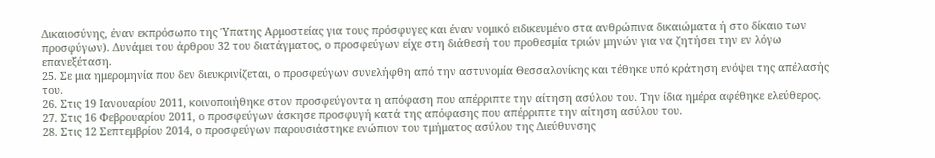Δικαιοσύνης, έναν εκπρόσωπο της Ύπατης Αρμοστείας για τους πρόσφυγες και έναν νομικό ειδικευμένο στα ανθρώπινα δικαιώματα ή στο δίκαιο των προσφύγων). Δυνάμει του άρθρου 32 του διατάγματος, ο προσφεύγων είχε στη διάθεσή του προθεσμία τριών μηνών για να ζητήσει την εν λόγω επανεξέταση.
25. Σε μια ημερομηνία που δεν διευκρινίζεται, ο προσφεύγων συνελήφθη από την αστυνομία Θεσσαλονίκης και τέθηκε υπό κράτηση ενόψει της απέλασής του.
26. Στις 19 Ιανουαρίου 2011, κοινοποιήθηκε στον προσφεύγοντα η απόφαση που απέρριπτε την αίτηση ασύλου του. Την ίδια ημέρα αφέθηκε ελεύθερος.
27. Στις 16 Φεβρουαρίου 2011, ο προσφεύγων άσκησε προσφυγή κατά της απόφασης που απέρριπτε την αίτηση ασύλου του.
28. Στις 12 Σεπτεμβρίου 2014, ο προσφεύγων παρουσιάστηκε ενώπιον του τμήματος ασύλου της Διεύθυνσης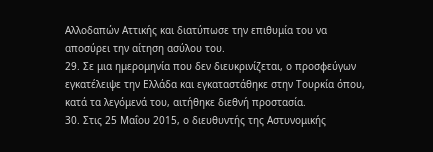Αλλοδαπών Αττικής και διατύπωσε την επιθυμία του να αποσύρει την αίτηση ασύλου του.
29. Σε μια ημερομηνία που δεν διευκρινίζεται, ο προσφεύγων εγκατέλειψε την Ελλάδα και εγκαταστάθηκε στην Τουρκία όπου, κατά τα λεγόμενά του, αιτήθηκε διεθνή προστασία.
30. Στις 25 Μαΐου 2015, ο διευθυντής της Αστυνομικής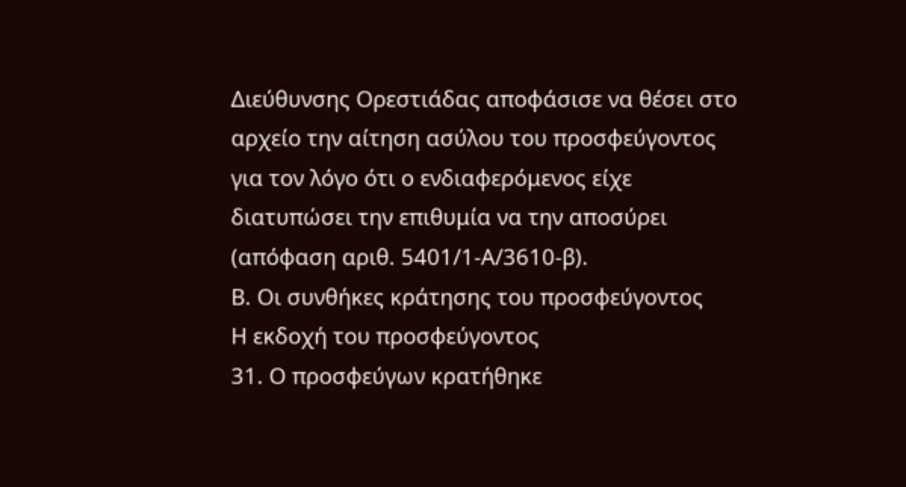Διεύθυνσης Ορεστιάδας αποφάσισε να θέσει στο αρχείο την αίτηση ασύλου του προσφεύγοντος για τον λόγο ότι ο ενδιαφερόμενος είχε διατυπώσει την επιθυμία να την αποσύρει (απόφαση αριθ. 5401/1-Α/3610-β).
Β. Οι συνθήκες κράτησης του προσφεύγοντος
Η εκδοχή του προσφεύγοντος
31. Ο προσφεύγων κρατήθηκε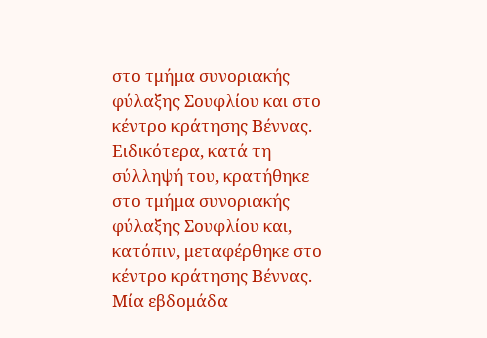στο τμήμα συνοριακής φύλαξης Σουφλίου και στο κέντρο κράτησης Βέννας. Ειδικότερα, κατά τη σύλληψή του, κρατήθηκε στο τμήμα συνοριακής φύλαξης Σουφλίου και, κατόπιν, μεταφέρθηκε στο κέντρο κράτησης Βέννας. Μία εβδομάδα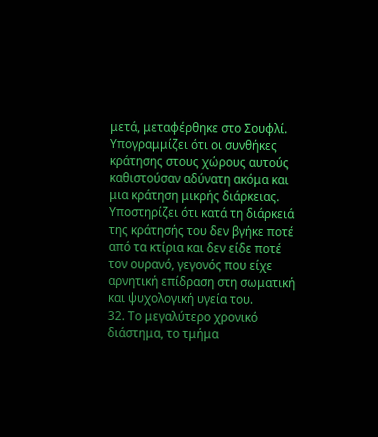μετά, μεταφέρθηκε στο Σουφλί. Υπογραμμίζει ότι οι συνθήκες κράτησης στους χώρους αυτούς καθιστούσαν αδύνατη ακόμα και μια κράτηση μικρής διάρκειας. Υποστηρίζει ότι κατά τη διάρκειά της κράτησής του δεν βγήκε ποτέ από τα κτίρια και δεν είδε ποτέ τον ουρανό, γεγονός που είχε αρνητική επίδραση στη σωματική και ψυχολογική υγεία του.
32. Το μεγαλύτερο χρονικό διάστημα, το τμήμα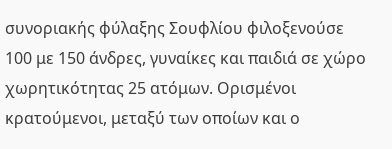συνοριακής φύλαξης Σουφλίου φιλοξενούσε 100 με 150 άνδρες, γυναίκες και παιδιά σε χώρο χωρητικότητας 25 ατόμων. Ορισμένοι κρατούμενοι, μεταξύ των οποίων και ο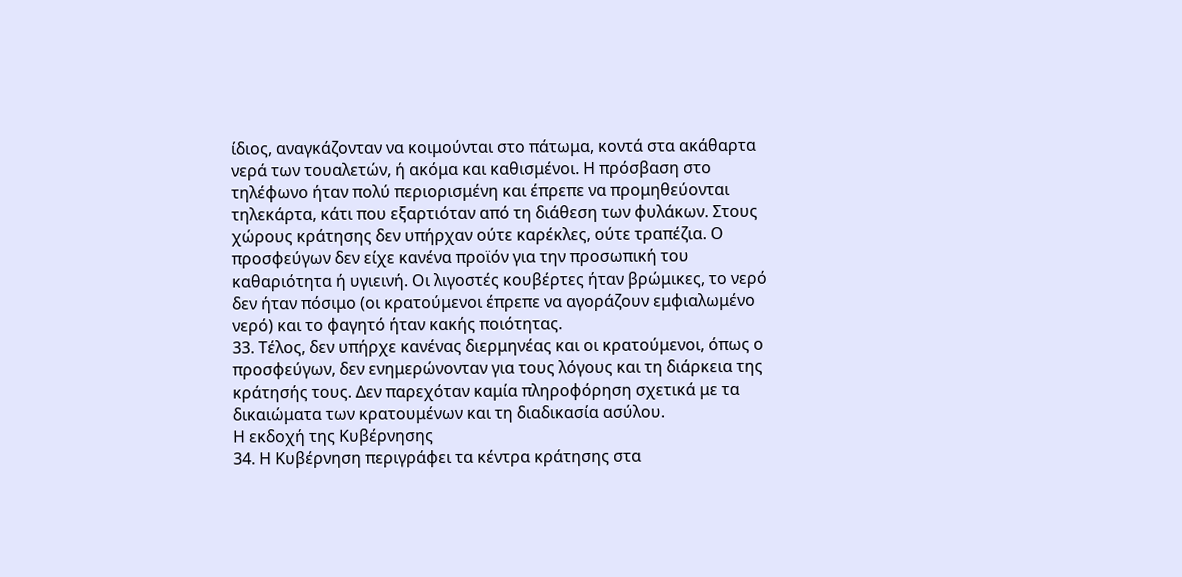ίδιος, αναγκάζονταν να κοιμούνται στο πάτωμα, κοντά στα ακάθαρτα νερά των τουαλετών, ή ακόμα και καθισμένοι. Η πρόσβαση στο τηλέφωνο ήταν πολύ περιορισμένη και έπρεπε να προμηθεύονται τηλεκάρτα, κάτι που εξαρτιόταν από τη διάθεση των φυλάκων. Στους χώρους κράτησης δεν υπήρχαν ούτε καρέκλες, ούτε τραπέζια. Ο προσφεύγων δεν είχε κανένα προϊόν για την προσωπική του καθαριότητα ή υγιεινή. Οι λιγοστές κουβέρτες ήταν βρώμικες, το νερό δεν ήταν πόσιμο (οι κρατούμενοι έπρεπε να αγοράζουν εμφιαλωμένο νερό) και το φαγητό ήταν κακής ποιότητας.
33. Τέλος, δεν υπήρχε κανένας διερμηνέας και οι κρατούμενοι, όπως ο προσφεύγων, δεν ενημερώνονταν για τους λόγους και τη διάρκεια της κράτησής τους. Δεν παρεχόταν καμία πληροφόρηση σχετικά με τα δικαιώματα των κρατουμένων και τη διαδικασία ασύλου.
Η εκδοχή της Κυβέρνησης
34. Η Κυβέρνηση περιγράφει τα κέντρα κράτησης στα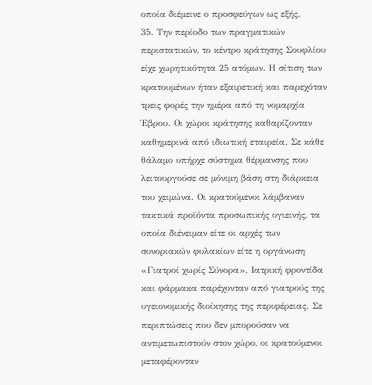οποία διέμεινε ο προσφεύγων ως εξής.
35. Την περίοδο των πραγματικών περιστατικών, το κέντρο κράτησης Σουφλίου είχε χωρητικότητα 25 ατόμων. Η σίτιση των κρατουμένων ήταν εξαιρετική και παρεχόταν τρεις φορές την ημέρα από τη νομαρχία Έβρου. Οι χώροι κράτησης καθαρίζονταν καθημερινά από ιδιωτική εταιρεία. Σε κάθε θάλαμο υπήρχε σύστημα θέρμανσης που λειτουργούσε σε μόνιμη βάση στη διάρκεια του χειμώνα. Οι κρατούμενοι λάμβαναν τακτικά προϊόντα προσωπικής υγιεινής, τα οποία διένειμαν είτε οι αρχές των συνοριακών φυλακίων είτε η οργάνωση «Γιατροί χωρίς Σύνορα». Ιατρική φροντίδα και φάρμακα παρέχονταν από γιατρούς της υγειονομικής διοίκησης της περιφέρειας. Σε περιπτώσεις που δεν μπορούσαν να αντιμετωπιστούν στον χώρο, οι κρατούμενοι μεταφέρονταν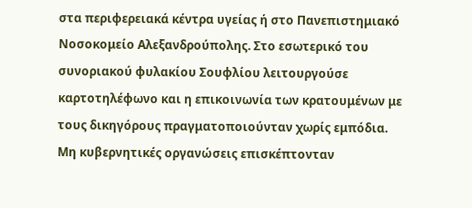στα περιφερειακά κέντρα υγείας ή στο Πανεπιστημιακό Νοσοκομείο Αλεξανδρούπολης. Στο εσωτερικό του συνοριακού φυλακίου Σουφλίου λειτουργούσε καρτοτηλέφωνο και η επικοινωνία των κρατουμένων με τους δικηγόρους πραγματοποιούνταν χωρίς εμπόδια. Μη κυβερνητικές οργανώσεις επισκέπτονταν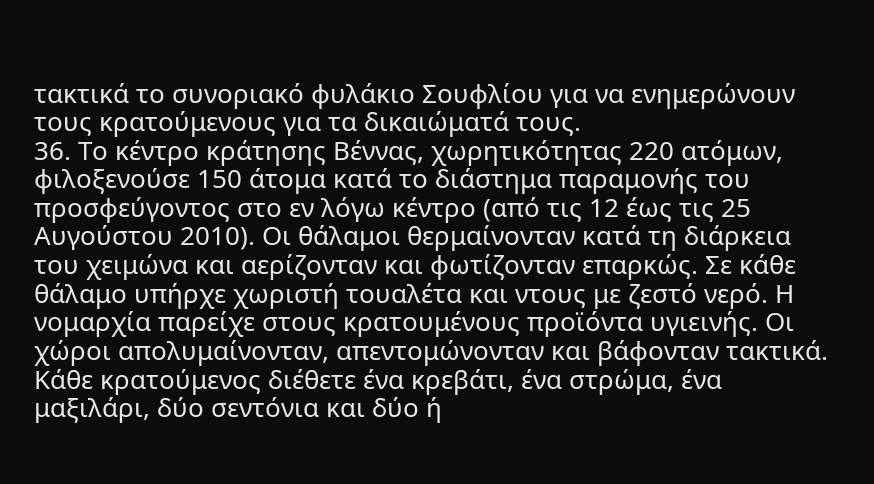τακτικά το συνοριακό φυλάκιο Σουφλίου για να ενημερώνουν τους κρατούμενους για τα δικαιώματά τους.
36. Το κέντρο κράτησης Βέννας, χωρητικότητας 220 ατόμων, φιλοξενούσε 150 άτομα κατά το διάστημα παραμονής του προσφεύγοντος στο εν λόγω κέντρο (από τις 12 έως τις 25 Αυγούστου 2010). Οι θάλαμοι θερμαίνονταν κατά τη διάρκεια του χειμώνα και αερίζονταν και φωτίζονταν επαρκώς. Σε κάθε θάλαμο υπήρχε χωριστή τουαλέτα και ντους με ζεστό νερό. Η νομαρχία παρείχε στους κρατουμένους προϊόντα υγιεινής. Οι χώροι απολυμαίνονταν, απεντομώνονταν και βάφονταν τακτικά. Κάθε κρατούμενος διέθετε ένα κρεβάτι, ένα στρώμα, ένα μαξιλάρι, δύο σεντόνια και δύο ή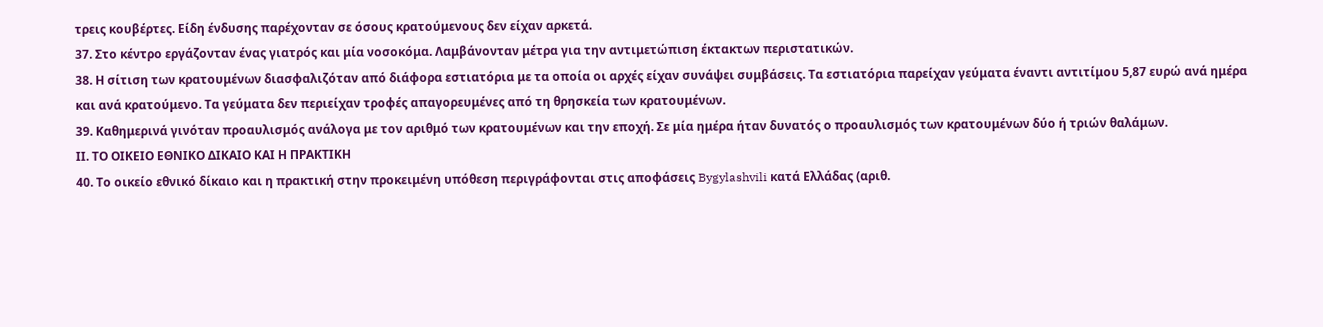τρεις κουβέρτες. Είδη ένδυσης παρέχονταν σε όσους κρατούμενους δεν είχαν αρκετά.
37. Στο κέντρο εργάζονταν ένας γιατρός και μία νοσοκόμα. Λαμβάνονταν μέτρα για την αντιμετώπιση έκτακτων περιστατικών.
38. Η σίτιση των κρατουμένων διασφαλιζόταν από διάφορα εστιατόρια με τα οποία οι αρχές είχαν συνάψει συμβάσεις. Τα εστιατόρια παρείχαν γεύματα έναντι αντιτίμου 5,87 ευρώ ανά ημέρα και ανά κρατούμενο. Τα γεύματα δεν περιείχαν τροφές απαγορευμένες από τη θρησκεία των κρατουμένων.
39. Καθημερινά γινόταν προαυλισμός ανάλογα με τον αριθμό των κρατουμένων και την εποχή. Σε μία ημέρα ήταν δυνατός ο προαυλισμός των κρατουμένων δύο ή τριών θαλάμων.
ΙΙ. ΤΟ ΟΙΚΕΙΟ ΕΘΝΙΚΟ ΔΙΚΑΙΟ ΚΑΙ Η ΠΡΑΚΤΙΚΗ
40. Το οικείο εθνικό δίκαιο και η πρακτική στην προκειμένη υπόθεση περιγράφονται στις αποφάσεις Bygylashvili κατά Ελλάδας (αριθ.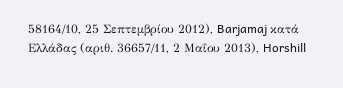58164/10, 25 Σεπτεμβρίου 2012), Barjamaj κατά Ελλάδας (αριθ. 36657/11, 2 Μαΐου 2013), Horshill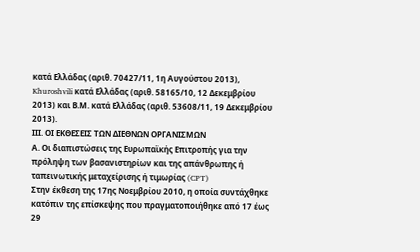κατά Ελλάδας (αριθ. 70427/11, 1η Αυγούστου 2013), Khuroshvili κατά Ελλάδας (αριθ. 58165/10, 12 Δεκεμβρίου 2013) και Β.Μ. κατά Ελλάδας (αριθ. 53608/11, 19 Δεκεμβρίου 2013).
ΙΙΙ. ΟΙ ΕΚΘΕΣΕΙΣ ΤΩΝ ΔΙΕΘΝΩΝ ΟΡΓΑΝΙΣΜΩΝ
Α. Οι διαπιστώσεις της Ευρωπαϊκής Επιτροπής για την πρόληψη των βασανιστηρίων και της απάνθρωπης ή ταπεινωτικής μεταχείρισης ή τιμωρίας (CPT)
Στην έκθεση της 17ης Νοεμβρίου 2010, η οποία συντάχθηκε κατόπιν της επίσκεψης που πραγματοποιήθηκε από 17 έως 29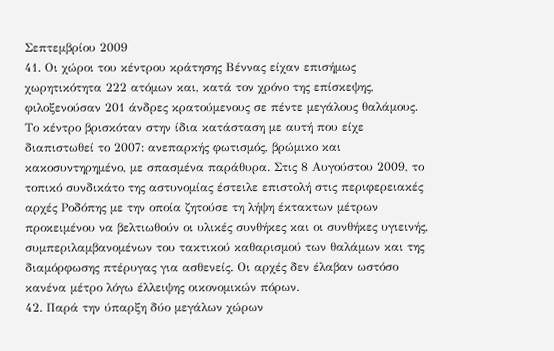Σεπτεμβρίου 2009
41. Οι χώροι του κέντρου κράτησης Βέννας είχαν επισήμως χωρητικότητα 222 ατόμων και, κατά τον χρόνο της επίσκεψης, φιλοξενούσαν 201 άνδρες κρατούμενους σε πέντε μεγάλους θαλάμους. Το κέντρο βρισκόταν στην ίδια κατάσταση με αυτή που είχε διαπιστωθεί το 2007: ανεπαρκής φωτισμός, βρώμικο και κακοσυντηρημένο, με σπασμένα παράθυρα. Στις 8 Αυγούστου 2009, το τοπικό συνδικάτο της αστυνομίας έστειλε επιστολή στις περιφερειακές αρχές Ροδόπης με την οποία ζητούσε τη λήψη έκτακτων μέτρων προκειμένου να βελτιωθούν οι υλικές συνθήκες και οι συνθήκες υγιεινής, συμπεριλαμβανομένων του τακτικού καθαρισμού των θαλάμων και της διαμόρφωσης πτέρυγας για ασθενείς. Οι αρχές δεν έλαβαν ωστόσο κανένα μέτρο λόγω έλλειψης οικονομικών πόρων.
42. Παρά την ύπαρξη δύο μεγάλων χώρων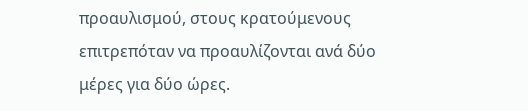προαυλισμού, στους κρατούμενους επιτρεπόταν να προαυλίζονται ανά δύο μέρες για δύο ώρες.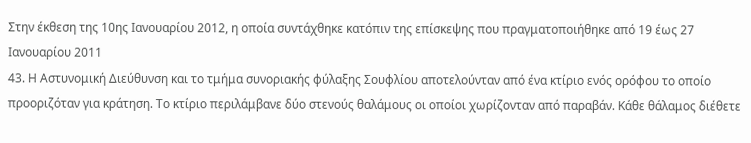Στην έκθεση της 10ης Ιανουαρίου 2012, η οποία συντάχθηκε κατόπιν της επίσκεψης που πραγματοποιήθηκε από 19 έως 27 Ιανουαρίου 2011
43. Η Αστυνομική Διεύθυνση και το τμήμα συνοριακής φύλαξης Σουφλίου αποτελούνταν από ένα κτίριο ενός ορόφου το οποίο προοριζόταν για κράτηση. Το κτίριο περιλάμβανε δύο στενούς θαλάμους οι οποίοι χωρίζονταν από παραβάν. Κάθε θάλαμος διέθετε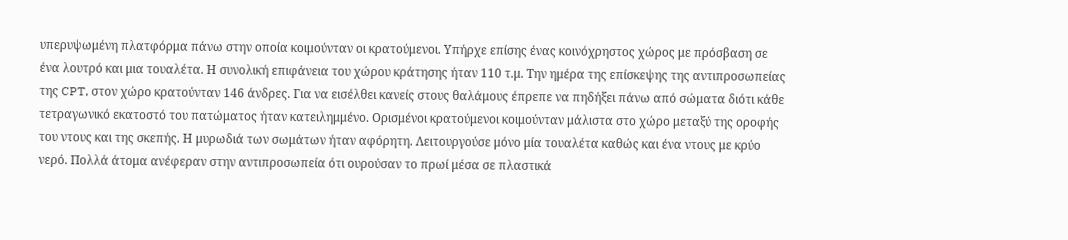υπερυψωμένη πλατφόρμα πάνω στην οποία κοιμούνταν οι κρατούμενοι. Υπήρχε επίσης ένας κοινόχρηστος χώρος με πρόσβαση σε ένα λουτρό και μια τουαλέτα. Η συνολική επιφάνεια του χώρου κράτησης ήταν 110 τ.μ. Την ημέρα της επίσκεψης της αντιπροσωπείας της CPT, στον χώρο κρατούνταν 146 άνδρες. Για να εισέλθει κανείς στους θαλάμους έπρεπε να πηδήξει πάνω από σώματα διότι κάθε τετραγωνικό εκατοστό του πατώματος ήταν κατειλημμένο. Ορισμένοι κρατούμενοι κοιμούνταν μάλιστα στο χώρο μεταξύ της οροφής του ντους και της σκεπής. Η μυρωδιά των σωμάτων ήταν αφόρητη. Λειτουργούσε μόνο μία τουαλέτα καθώς και ένα ντους με κρύο νερό. Πολλά άτομα ανέφεραν στην αντιπροσωπεία ότι ουρούσαν το πρωί μέσα σε πλαστικά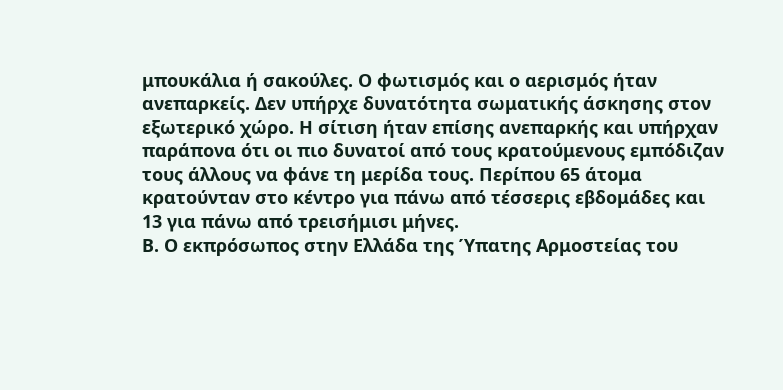μπουκάλια ή σακούλες. Ο φωτισμός και ο αερισμός ήταν ανεπαρκείς. Δεν υπήρχε δυνατότητα σωματικής άσκησης στον εξωτερικό χώρο. Η σίτιση ήταν επίσης ανεπαρκής και υπήρχαν παράπονα ότι οι πιο δυνατοί από τους κρατούμενους εμπόδιζαν τους άλλους να φάνε τη μερίδα τους. Περίπου 65 άτομα κρατούνταν στο κέντρο για πάνω από τέσσερις εβδομάδες και 13 για πάνω από τρεισήμισι μήνες.
Β. Ο εκπρόσωπος στην Ελλάδα της Ύπατης Αρμοστείας του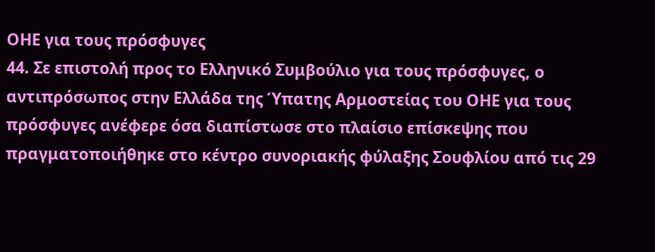ΟΗΕ για τους πρόσφυγες
44. Σε επιστολή προς το Ελληνικό Συμβούλιο για τους πρόσφυγες, ο αντιπρόσωπος στην Ελλάδα της Ύπατης Αρμοστείας του ΟΗΕ για τους πρόσφυγες ανέφερε όσα διαπίστωσε στο πλαίσιο επίσκεψης που πραγματοποιήθηκε στο κέντρο συνοριακής φύλαξης Σουφλίου από τις 29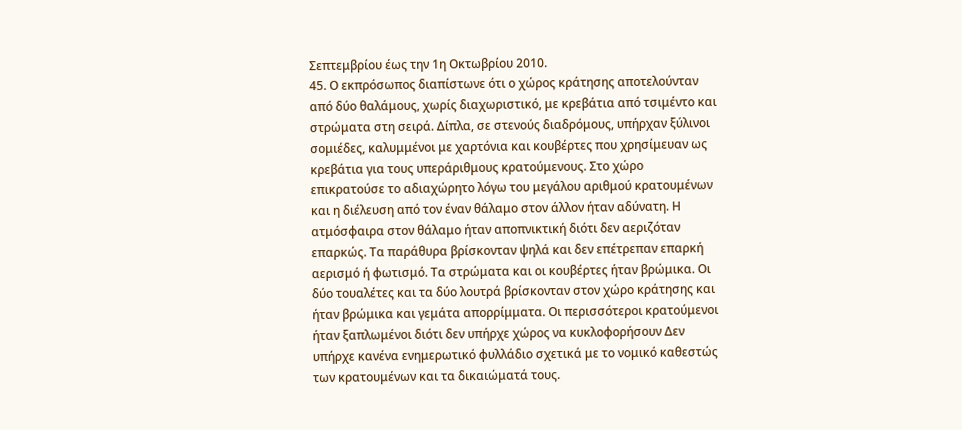Σεπτεμβρίου έως την 1η Οκτωβρίου 2010.
45. Ο εκπρόσωπος διαπίστωνε ότι ο χώρος κράτησης αποτελούνταν από δύο θαλάμους, χωρίς διαχωριστικό, με κρεβάτια από τσιμέντο και στρώματα στη σειρά. Δίπλα, σε στενούς διαδρόμους, υπήρχαν ξύλινοι σομιέδες, καλυμμένοι με χαρτόνια και κουβέρτες που χρησίμευαν ως κρεβάτια για τους υπεράριθμους κρατούμενους. Στο χώρο επικρατούσε το αδιαχώρητο λόγω του μεγάλου αριθμού κρατουμένων και η διέλευση από τον έναν θάλαμο στον άλλον ήταν αδύνατη. Η ατμόσφαιρα στον θάλαμο ήταν αποπνικτική διότι δεν αεριζόταν επαρκώς. Τα παράθυρα βρίσκονταν ψηλά και δεν επέτρεπαν επαρκή αερισμό ή φωτισμό. Τα στρώματα και οι κουβέρτες ήταν βρώμικα. Οι δύο τουαλέτες και τα δύο λουτρά βρίσκονταν στον χώρο κράτησης και ήταν βρώμικα και γεμάτα απορρίμματα. Οι περισσότεροι κρατούμενοι ήταν ξαπλωμένοι διότι δεν υπήρχε χώρος να κυκλοφορήσουν Δεν υπήρχε κανένα ενημερωτικό φυλλάδιο σχετικά με το νομικό καθεστώς των κρατουμένων και τα δικαιώματά τους.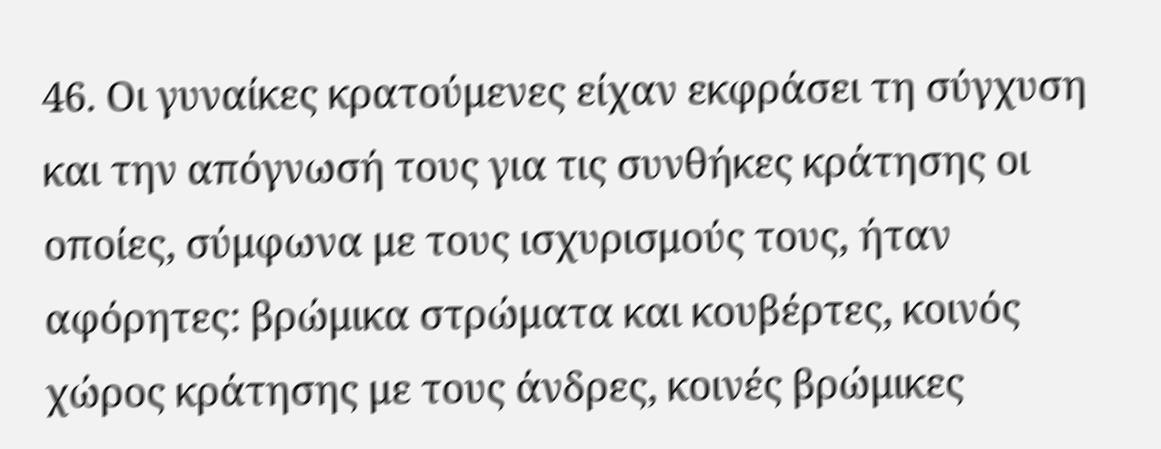46. Οι γυναίκες κρατούμενες είχαν εκφράσει τη σύγχυση και την απόγνωσή τους για τις συνθήκες κράτησης οι οποίες, σύμφωνα με τους ισχυρισμούς τους, ήταν αφόρητες: βρώμικα στρώματα και κουβέρτες, κοινός χώρος κράτησης με τους άνδρες, κοινές βρώμικες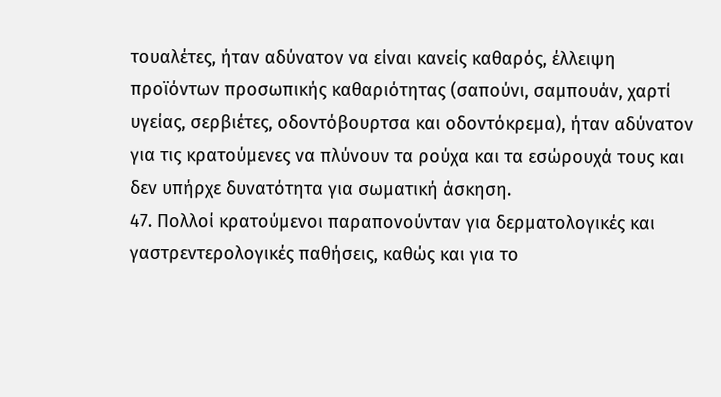τουαλέτες, ήταν αδύνατον να είναι κανείς καθαρός, έλλειψη προϊόντων προσωπικής καθαριότητας (σαπούνι, σαμπουάν, χαρτί υγείας, σερβιέτες, οδοντόβουρτσα και οδοντόκρεμα), ήταν αδύνατον για τις κρατούμενες να πλύνουν τα ρούχα και τα εσώρουχά τους και δεν υπήρχε δυνατότητα για σωματική άσκηση.
47. Πολλοί κρατούμενοι παραπονούνταν για δερματολογικές και γαστρεντερολογικές παθήσεις, καθώς και για το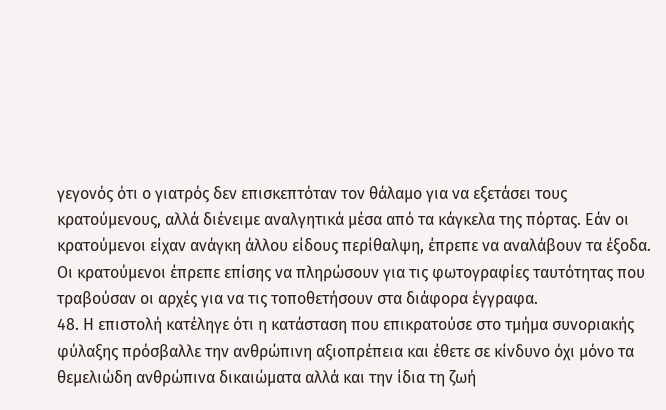γεγονός ότι ο γιατρός δεν επισκεπτόταν τον θάλαμο για να εξετάσει τους κρατούμενους, αλλά διένειμε αναλγητικά μέσα από τα κάγκελα της πόρτας. Εάν οι κρατούμενοι είχαν ανάγκη άλλου είδους περίθαλψη, έπρεπε να αναλάβουν τα έξοδα. Οι κρατούμενοι έπρεπε επίσης να πληρώσουν για τις φωτογραφίες ταυτότητας που τραβούσαν οι αρχές για να τις τοποθετήσουν στα διάφορα έγγραφα.
48. Η επιστολή κατέληγε ότι η κατάσταση που επικρατούσε στο τμήμα συνοριακής φύλαξης πρόσβαλλε την ανθρώπινη αξιοπρέπεια και έθετε σε κίνδυνο όχι μόνο τα θεμελιώδη ανθρώπινα δικαιώματα αλλά και την ίδια τη ζωή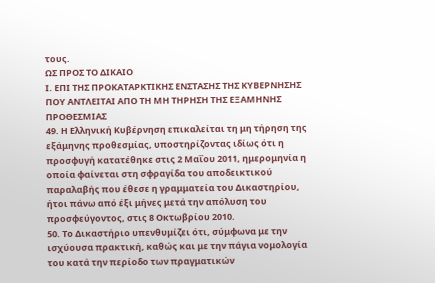τους.
ΩΣ ΠΡΟΣ ΤΟ ΔΙΚΑΙΟ
Ι. ΕΠΙ ΤΗΣ ΠΡΟΚΑΤΑΡΚΤΙΚΗΣ ΕΝΣΤΑΣΗΣ ΤΗΣ ΚΥΒΕΡΝΗΣΗΣ ΠΟΥ ΑΝΤΛΕΙΤΑΙ ΑΠΟ ΤΗ ΜΗ ΤΗΡΗΣΗ ΤΗΣ ΕΞΑΜΗΝΗΣ ΠΡΟΘΕΣΜΙΑΣ
49. Η Ελληνική Κυβέρνηση επικαλείται τη μη τήρηση της εξάμηνης προθεσμίας, υποστηρίζοντας ιδίως ότι η προσφυγή κατατέθηκε στις 2 Μαΐου 2011, ημερομηνία η οποία φαίνεται στη σφραγίδα του αποδεικτικού παραλαβής που έθεσε η γραμματεία του Δικαστηρίου, ήτοι πάνω από έξι μήνες μετά την απόλυση του προσφεύγοντος, στις 8 Οκτωβρίου 2010.
50. Το Δικαστήριο υπενθυμίζει ότι, σύμφωνα με την ισχύουσα πρακτική, καθώς και με την πάγια νομολογία του κατά την περίοδο των πραγματικών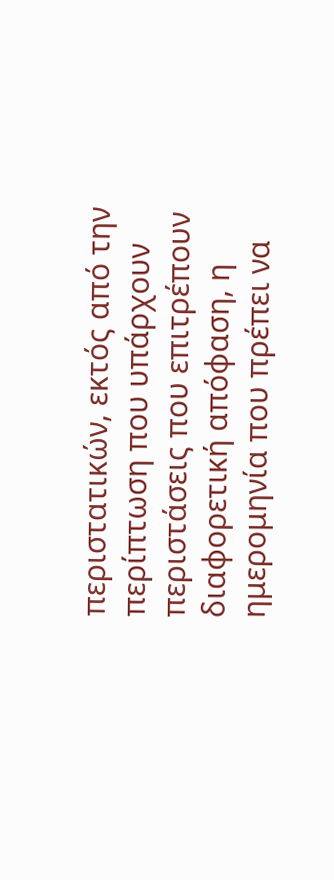περιστατικών, εκτός από την περίπτωση που υπάρχουν περιστάσεις που επιτρέπουν διαφορετική απόφαση, η ημερομηνία που πρέπει να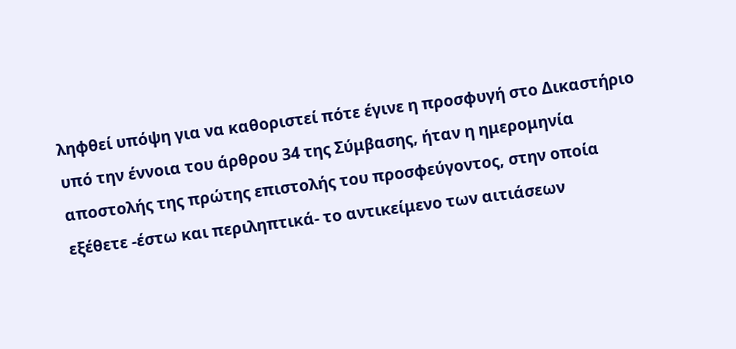ληφθεί υπόψη για να καθοριστεί πότε έγινε η προσφυγή στο Δικαστήριο υπό την έννοια του άρθρου 34 της Σύμβασης, ήταν η ημερομηνία αποστολής της πρώτης επιστολής του προσφεύγοντος, στην οποία εξέθετε -έστω και περιληπτικά- το αντικείμενο των αιτιάσεων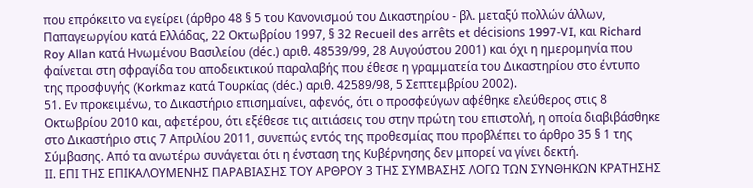που επρόκειτο να εγείρει (άρθρο 48 § 5 του Κανονισμού του Δικαστηρίου - βλ. μεταξύ πολλών άλλων, Παπαγεωργίου κατά Ελλάδας, 22 Οκτωβρίου 1997, § 32 Recueil des arrêts et décisions 1997-VI, και Richard Roy Allan κατά Ηνωμένου Βασιλείου (déc.) αριθ. 48539/99, 28 Αυγούστου 2001) και όχι η ημερομηνία που φαίνεται στη σφραγίδα του αποδεικτικού παραλαβής που έθεσε η γραμματεία του Δικαστηρίου στο έντυπο της προσφυγής (Korkmaz κατά Τουρκίας (déc.) αριθ. 42589/98, 5 Σεπτεμβρίου 2002).
51. Εν προκειμένω, το Δικαστήριο επισημαίνει, αφενός, ότι ο προσφεύγων αφέθηκε ελεύθερος στις 8 Οκτωβρίου 2010 και, αφετέρου, ότι εξέθεσε τις αιτιάσεις του στην πρώτη του επιστολή, η οποία διαβιβάσθηκε στο Δικαστήριο στις 7 Απριλίου 2011, συνεπώς εντός της προθεσμίας που προβλέπει το άρθρο 35 § 1 της Σύμβασης. Από τα ανωτέρω συνάγεται ότι η ένσταση της Κυβέρνησης δεν μπορεί να γίνει δεκτή.
ΙΙ. ΕΠΙ ΤΗΣ ΕΠΙΚΑΛΟΥΜΕΝΗΣ ΠΑΡΑΒΙΑΣΗΣ ΤΟΥ ΑΡΘΡΟΥ 3 ΤΗΣ ΣΥΜΒΑΣΗΣ ΛΟΓΩ ΤΩΝ ΣΥΝΘΗΚΩΝ ΚΡΑΤΗΣΗΣ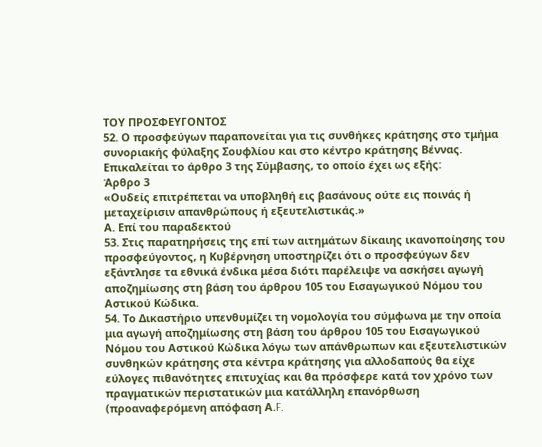ΤΟΥ ΠΡΟΣΦΕΥΓΟΝΤΟΣ
52. Ο προσφεύγων παραπονείται για τις συνθήκες κράτησης στο τμήμα συνοριακής φύλαξης Σουφλίου και στο κέντρο κράτησης Βέννας. Επικαλείται το άρθρο 3 της Σύμβασης, το οποίο έχει ως εξής:
Άρθρο 3
«Ουδείς επιτρέπεται να υποβληθή εις βασάνους ούτε εις ποινάς ή μεταχείρισιν απανθρώπους ή εξευτελιστικάς.»
Α. Επί του παραδεκτού
53. Στις παρατηρήσεις της επί των αιτημάτων δίκαιης ικανοποίησης του προσφεύγοντος, η Κυβέρνηση υποστηρίζει ότι ο προσφεύγων δεν εξάντλησε τα εθνικά ένδικα μέσα διότι παρέλειψε να ασκήσει αγωγή αποζημίωσης στη βάση του άρθρου 105 του Εισαγωγικού Νόμου του Αστικού Κώδικα.
54. Το Δικαστήριο υπενθυμίζει τη νομολογία του σύμφωνα με την οποία μια αγωγή αποζημίωσης στη βάση του άρθρου 105 του Εισαγωγικού Νόμου του Αστικού Κώδικα λόγω των απάνθρωπων και εξευτελιστικών συνθηκών κράτησης στα κέντρα κράτησης για αλλοδαπούς θα είχε εύλογες πιθανότητες επιτυχίας και θα πρόσφερε κατά τον χρόνο των πραγματικών περιστατικών μια κατάλληλη επανόρθωση (προαναφερόμενη απόφαση Α.F.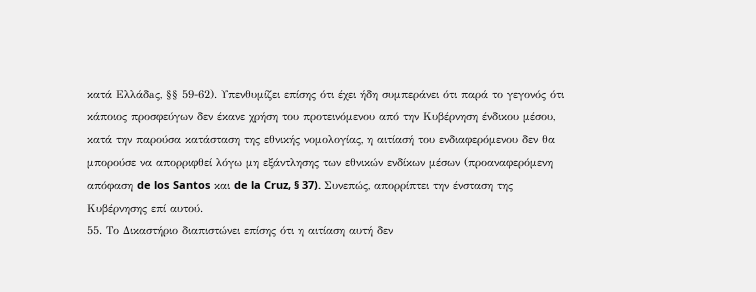κατά Ελλάδaς, §§ 59-62). Υπενθυμίζει επίσης ότι έχει ήδη συμπεράνει ότι παρά το γεγονός ότι κάποιος προσφεύγων δεν έκανε χρήση του προτεινόμενου από την Κυβέρνηση ένδικου μέσου, κατά την παρούσα κατάσταση της εθνικής νομολογίας, η αιτίασή του ενδιαφερόμενου δεν θα μπορούσε να απορριφθεί λόγω μη εξάντλησης των εθνικών ενδίκων μέσων (προαναφερόμενη απόφαση de los Santos και de la Cruz, § 37). Συνεπώς, απορρίπτει την ένσταση της Κυβέρνησης επί αυτού.
55. Το Δικαστήριο διαπιστώνει επίσης ότι η αιτίαση αυτή δεν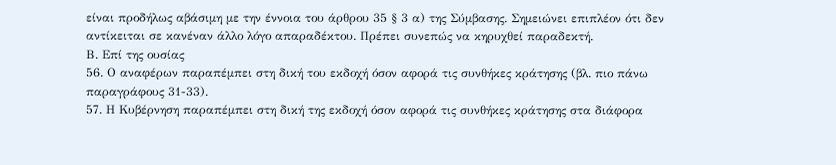είναι προδήλως αβάσιμη με την έννοια του άρθρου 35 § 3 α) της Σύμβασης. Σημειώνει επιπλέον ότι δεν αντίκειται σε κανέναν άλλο λόγο απαραδέκτου. Πρέπει συνεπώς να κηρυχθεί παραδεκτή.
Β. Επί της ουσίας
56. Ο αναφέρων παραπέμπει στη δική του εκδοχή όσον αφορά τις συνθήκες κράτησης (βλ. πιο πάνω παραγράφους 31-33).
57. Η Κυβέρνηση παραπέμπει στη δική της εκδοχή όσον αφορά τις συνθήκες κράτησης στα διάφορα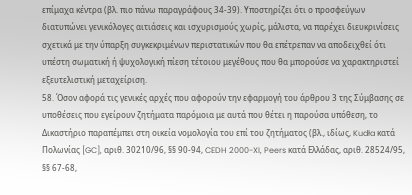επίμαχα κέντρα (βλ. πιο πάνω παραγράφους 34-39). Υποστηρίζει ότι ο προσφεύγων διατυπώνει γενικόλογες αιτιάσεις και ισχυρισμούς χωρίς, μάλιστα, να παρέχει διευκρινίσεις σχετικά με την ύπαρξη συγκεκριμένων περιστατικών που θα επέτρεπαν να αποδειχθεί ότι υπέστη σωματική ή ψυχολογική πίεση τέτοιου μεγέθους που θα μπορούσε να χαρακτηριστεί εξευτελιστική μεταχείριση.
58. Όσον αφορά τις γενικές αρχές που αφορούν την εφαρμογή του άρθρου 3 της Σύμβασης σε υποθέσεις που εγείρουν ζητήματα παρόμοια με αυτά που θέτει η παρούσα υπόθεση, το Δικαστήριο παραπέμπει στη οικεία νομολογία του επί του ζητήματος (βλ., ιδίως, Kudła κατά Πολωνίας [GC], αριθ. 30210/96, §§ 90-94, CEDH 2000-XI, Peers κατά Ελλάδας, αριθ. 28524/95, §§ 67-68,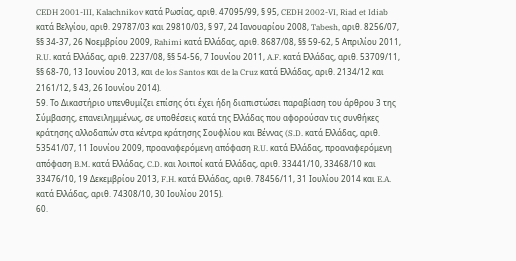CEDH 2001-III, Kalachnikov κατά Ρωσίας, αριθ. 47095/99, § 95, CEDH 2002-VI, Riad et Idiab κατά Βελγίου, αριθ. 29787/03 και 29810/03, § 97, 24 Ιανουαρίου 2008, Tabesh, αριθ. 8256/07, §§ 34-37, 26 Νοεμβρίου 2009, Rahimi κατά Ελλάδας, αριθ. 8687/08, §§ 59-62, 5 Απριλίου 2011, R.U. κατά Ελλάδας, αριθ. 2237/08, §§ 54-56, 7 Ιουνίου 2011, A.F. κατά Ελλάδας, αριθ. 53709/11, §§ 68-70, 13 Ιουνίου 2013, και de los Santos και de la Cruz κατά Ελλάδας, αριθ. 2134/12 και 2161/12, § 43, 26 Ιουνίου 2014).
59. Το Δικαστήριο υπενθυμίζει επίσης ότι έχει ήδη διαπιστώσει παραβίαση του άρθρου 3 της Σύμβασης, επανειλημμένως, σε υποθέσεις κατά της Ελλάδας που αφορούσαν τις συνθήκες κράτησης αλλοδαπών στα κέντρα κράτησης Σουφλίου και Βέννας (S.D. κατά Ελλάδας, αριθ. 53541/07, 11 Ιουνίου 2009, προαναφερόμενη απόφαση R.U. κατά Ελλάδας, προαναφερόμενη απόφαση B.M. κατά Ελλάδας, C.D. και λοιποί κατά Ελλάδας, αριθ. 33441/10, 33468/10 και 33476/10, 19 Δεκεμβρίου 2013, F.H. κατά Ελλάδας, αριθ. 78456/11, 31 Ιουλίου 2014 και E.A. κατά Ελλάδας, αριθ. 74308/10, 30 Ιουλίου 2015).
60.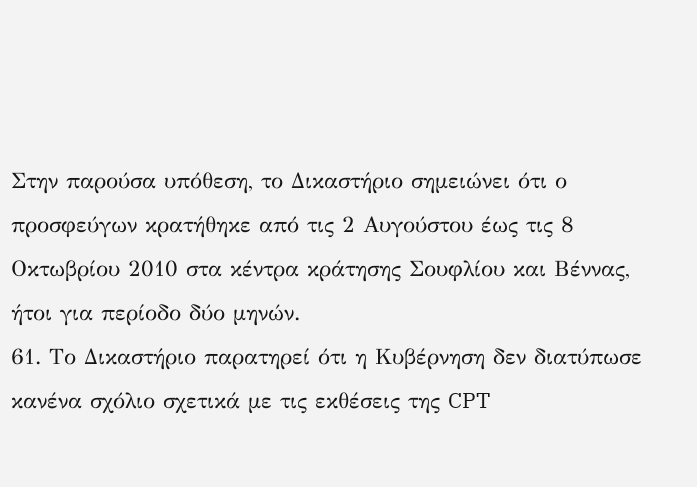Στην παρούσα υπόθεση, το Δικαστήριο σημειώνει ότι ο προσφεύγων κρατήθηκε από τις 2 Αυγούστου έως τις 8 Οκτωβρίου 2010 στα κέντρα κράτησης Σουφλίου και Βέννας, ήτοι για περίοδο δύο μηνών.
61. Το Δικαστήριο παρατηρεί ότι η Κυβέρνηση δεν διατύπωσε κανένα σχόλιο σχετικά με τις εκθέσεις της CPT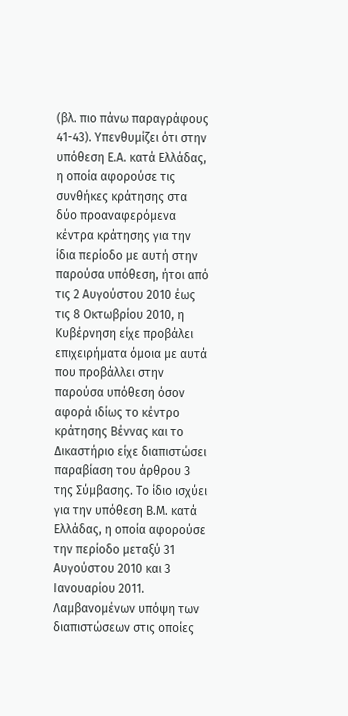(βλ. πιο πάνω παραγράφους 41-43). Υπενθυμίζει ότι στην υπόθεση Ε.Α. κατά Ελλάδας, η οποία αφορούσε τις συνθήκες κράτησης στα δύο προαναφερόμενα κέντρα κράτησης για την ίδια περίοδο με αυτή στην παρούσα υπόθεση, ήτοι από τις 2 Αυγούστου 2010 έως τις 8 Οκτωβρίου 2010, η Κυβέρνηση είχε προβάλει επιχειρήματα όμοια με αυτά που προβάλλει στην παρούσα υπόθεση όσον αφορά ιδίως το κέντρο κράτησης Βέννας και το Δικαστήριο είχε διαπιστώσει παραβίαση του άρθρου 3 της Σύμβασης. Το ίδιο ισχύει για την υπόθεση Β.Μ. κατά Ελλάδας, η οποία αφορούσε την περίοδο μεταξύ 31 Αυγούστου 2010 και 3 Ιανουαρίου 2011. Λαμβανομένων υπόψη των διαπιστώσεων στις οποίες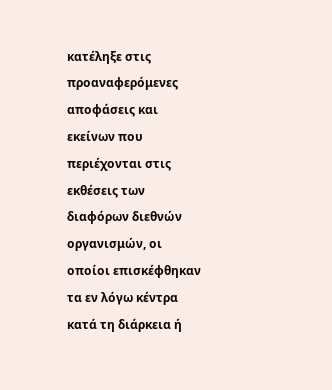κατέληξε στις προαναφερόμενες αποφάσεις και εκείνων που περιέχονται στις εκθέσεις των διαφόρων διεθνών οργανισμών, οι οποίοι επισκέφθηκαν τα εν λόγω κέντρα κατά τη διάρκεια ή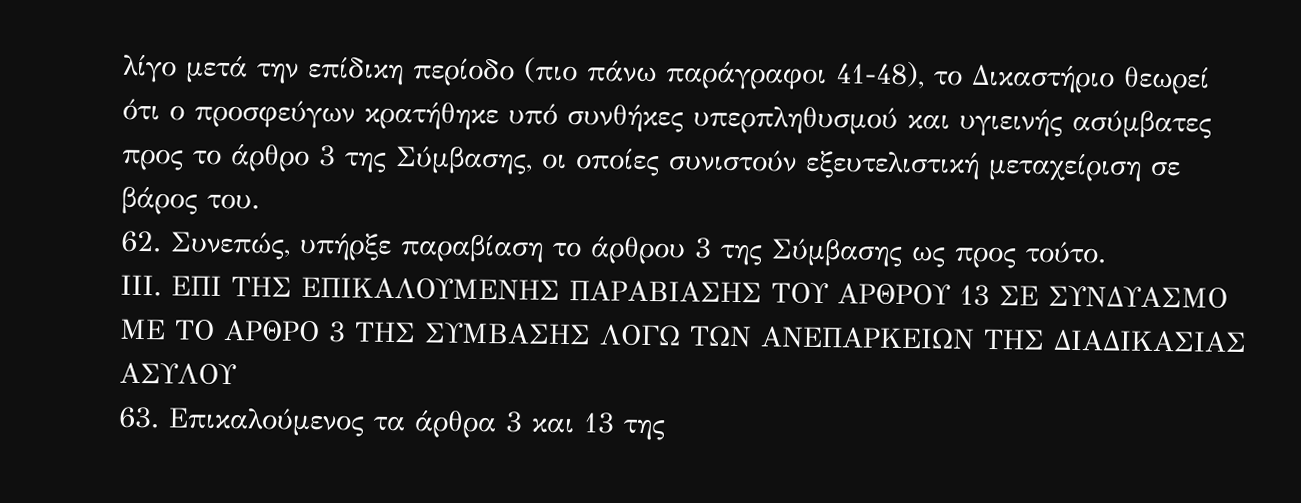λίγο μετά την επίδικη περίοδο (πιο πάνω παράγραφοι 41-48), το Δικαστήριο θεωρεί ότι ο προσφεύγων κρατήθηκε υπό συνθήκες υπερπληθυσμού και υγιεινής ασύμβατες προς το άρθρο 3 της Σύμβασης, οι οποίες συνιστούν εξευτελιστική μεταχείριση σε βάρος του.
62. Συνεπώς, υπήρξε παραβίαση το άρθρου 3 της Σύμβασης ως προς τούτο.
ΙΙΙ. ΕΠΙ ΤΗΣ ΕΠΙΚΑΛΟΥΜΕΝΗΣ ΠΑΡΑΒΙΑΣΗΣ ΤΟΥ ΑΡΘΡΟΥ 13 ΣΕ ΣΥΝΔΥΑΣΜΟ ΜΕ ΤΟ ΑΡΘΡΟ 3 ΤΗΣ ΣΥΜΒΑΣΗΣ ΛΟΓΩ ΤΩΝ ΑΝΕΠΑΡΚΕΙΩΝ ΤΗΣ ΔΙΑΔΙΚΑΣΙΑΣ ΑΣΥΛΟΥ
63. Επικαλούμενος τα άρθρα 3 και 13 της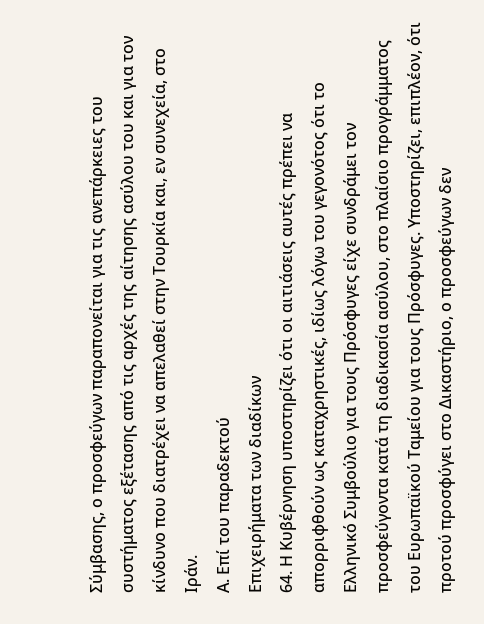Σύμβασης, ο προσφεύγων παραπονείται για τις ανεπάρκειες του συστήματος εξέτασης από τις αρχές της αίτησης ασύλου του και για τον κίνδυνο που διατρέχει να απελαθεί στην Τουρκία και, εν συνεχεία, στο Ιράν.
Α. Επί του παραδεκτού
Επιχειρήματα των διαδίκων
64. Η Κυβέρνηση υποστηρίζει ότι οι αιτιάσεις αυτές πρέπει να απορριφθούν ως καταχρηστικές, ιδίως λόγω του γεγονότος ότι το Ελληνικό Συμβούλιο για τους Πρόσφυγες είχε συνδράμει τον προσφεύγοντα κατά τη διαδικασία ασύλου, στο πλαίσιο προγράμματος του Ευρωπαϊκού Ταμείου για τους Πρόσφυγες. Υποστηρίζει, επιπλέον, ότι προτού προσφύγει στο Δικαστήριο, ο προσφεύγων δεν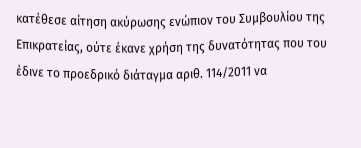κατέθεσε αίτηση ακύρωσης ενώπιον του Συμβουλίου της Επικρατείας, ούτε έκανε χρήση της δυνατότητας που του έδινε το προεδρικό διάταγμα αριθ. 114/2011 να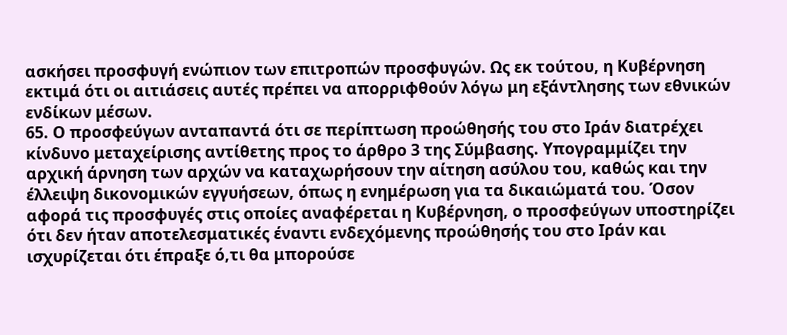ασκήσει προσφυγή ενώπιον των επιτροπών προσφυγών. Ως εκ τούτου, η Κυβέρνηση εκτιμά ότι οι αιτιάσεις αυτές πρέπει να απορριφθούν λόγω μη εξάντλησης των εθνικών ενδίκων μέσων.
65. Ο προσφεύγων ανταπαντά ότι σε περίπτωση προώθησής του στο Ιράν διατρέχει κίνδυνο μεταχείρισης αντίθετης προς το άρθρο 3 της Σύμβασης. Υπογραμμίζει την αρχική άρνηση των αρχών να καταχωρήσουν την αίτηση ασύλου του, καθώς και την έλλειψη δικονομικών εγγυήσεων, όπως η ενημέρωση για τα δικαιώματά του. Όσον αφορά τις προσφυγές στις οποίες αναφέρεται η Κυβέρνηση, ο προσφεύγων υποστηρίζει ότι δεν ήταν αποτελεσματικές έναντι ενδεχόμενης προώθησής του στο Ιράν και ισχυρίζεται ότι έπραξε ό,τι θα μπορούσε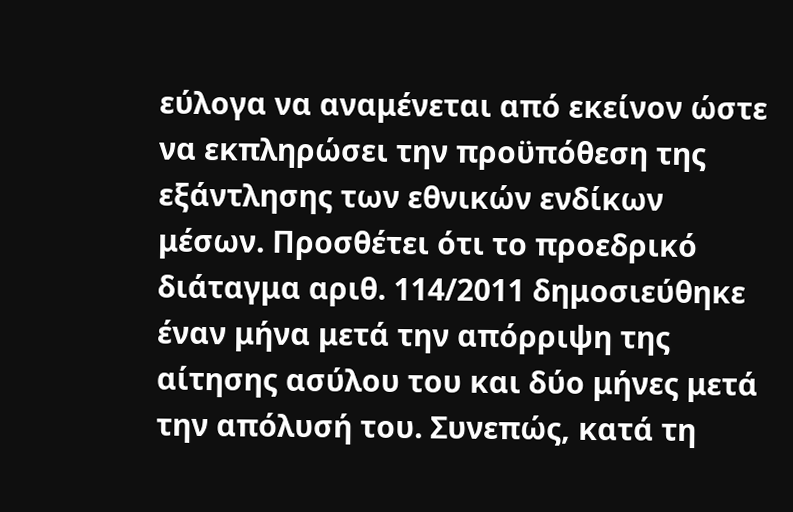εύλογα να αναμένεται από εκείνον ώστε να εκπληρώσει την προϋπόθεση της εξάντλησης των εθνικών ενδίκων μέσων. Προσθέτει ότι το προεδρικό διάταγμα αριθ. 114/2011 δημοσιεύθηκε έναν μήνα μετά την απόρριψη της αίτησης ασύλου του και δύο μήνες μετά την απόλυσή του. Συνεπώς, κατά τη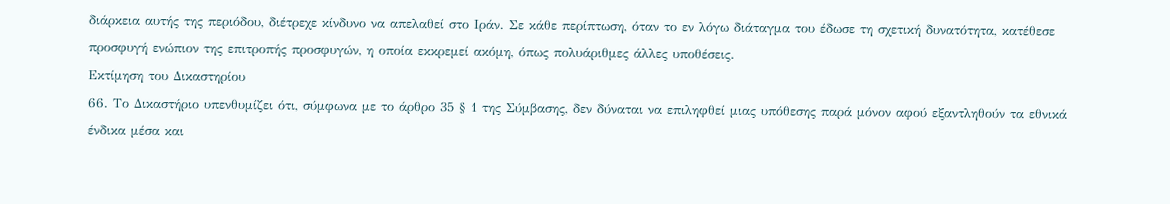διάρκεια αυτής της περιόδου, διέτρεχε κίνδυνο να απελαθεί στο Ιράν. Σε κάθε περίπτωση, όταν το εν λόγω διάταγμα του έδωσε τη σχετική δυνατότητα, κατέθεσε προσφυγή ενώπιον της επιτροπής προσφυγών, η οποία εκκρεμεί ακόμη, όπως πολυάριθμες άλλες υποθέσεις.
Εκτίμηση του Δικαστηρίου
66. Το Δικαστήριο υπενθυμίζει ότι, σύμφωνα με το άρθρο 35 § 1 της Σύμβασης, δεν δύναται να επιληφθεί μιας υπόθεσης παρά μόνον αφού εξαντληθούν τα εθνικά ένδικα μέσα και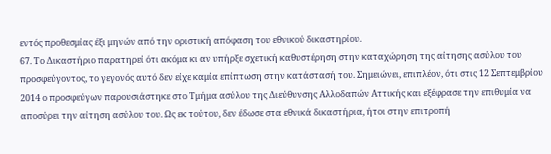εντός προθεσμίας έξι μηνών από την οριστική απόφαση του εθνικού δικαστηρίου.
67. Το Δικαστήριο παρατηρεί ότι ακόμα κι αν υπήρξε σχετική καθυστέρηση στην καταχώρηση της αίτησης ασύλου του προσφεύγοντος, το γεγονός αυτό δεν είχε καμία επίπτωση στην κατάστασή του. Σημειώνει, επιπλέον, ότι στις 12 Σεπτεμβρίου 2014 ο προσφεύγων παρουσιάστηκε στο Τμήμα ασύλου της Διεύθυνσης Αλλοδαπών Αττικής και εξέφρασε την επιθυμία να αποσύρει την αίτηση ασύλου του. Ως εκ τούτου, δεν έδωσε στα εθνικά δικαστήρια, ήτοι στην επιτροπή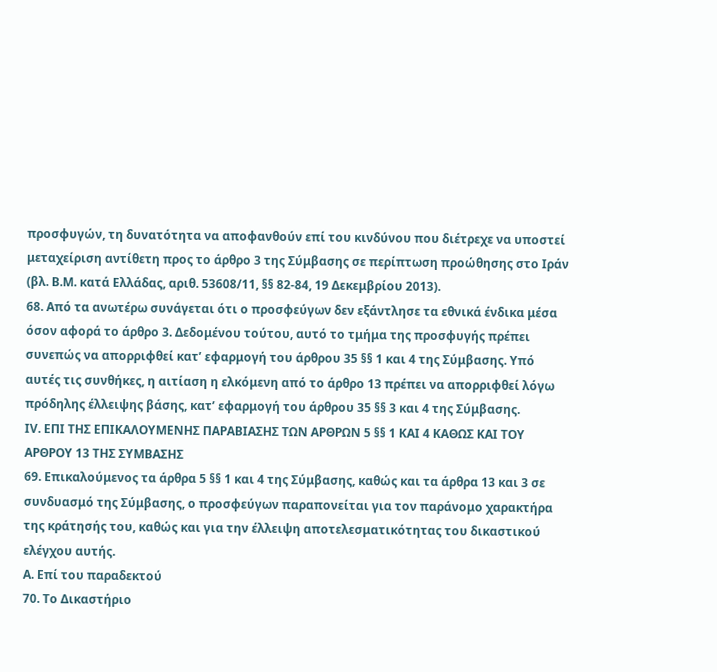προσφυγών, τη δυνατότητα να αποφανθούν επί του κινδύνου που διέτρεχε να υποστεί μεταχείριση αντίθετη προς το άρθρο 3 της Σύμβασης σε περίπτωση προώθησης στο Ιράν (βλ. Β.Μ. κατά Ελλάδας, αριθ. 53608/11, §§ 82-84, 19 Δεκεμβρίου 2013).
68. Από τα ανωτέρω συνάγεται ότι ο προσφεύγων δεν εξάντλησε τα εθνικά ένδικα μέσα όσον αφορά το άρθρο 3. Δεδομένου τούτου, αυτό το τμήμα της προσφυγής πρέπει συνεπώς να απορριφθεί κατ’ εφαρμογή του άρθρου 35 §§ 1 και 4 της Σύμβασης. Υπό αυτές τις συνθήκες, η αιτίαση η ελκόμενη από το άρθρο 13 πρέπει να απορριφθεί λόγω πρόδηλης έλλειψης βάσης, κατ’ εφαρμογή του άρθρου 35 §§ 3 και 4 της Σύμβασης.
IV. ΕΠΙ ΤΗΣ ΕΠΙΚΑΛΟΥΜΕΝΗΣ ΠΑΡΑΒΙΑΣΗΣ ΤΩΝ ΑΡΘΡΩΝ 5 §§ 1 ΚΑΙ 4 ΚΑΘΩΣ ΚΑΙ ΤΟΥ ΑΡΘΡΟΥ 13 ΤΗΣ ΣΥΜΒΑΣΗΣ
69. Επικαλούμενος τα άρθρα 5 §§ 1 και 4 της Σύμβασης, καθώς και τα άρθρα 13 και 3 σε συνδυασμό της Σύμβασης, ο προσφεύγων παραπονείται για τον παράνομο χαρακτήρα της κράτησής του, καθώς και για την έλλειψη αποτελεσματικότητας του δικαστικού ελέγχου αυτής.
Α. Επί του παραδεκτού
70. Το Δικαστήριο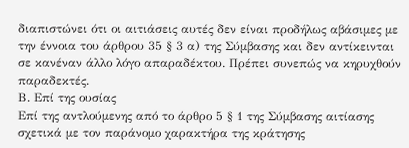διαπιστώνει ότι οι αιτιάσεις αυτές δεν είναι προδήλως αβάσιμες με την έννοια του άρθρου 35 § 3 α) της Σύμβασης και δεν αντίκεινται σε κανέναν άλλο λόγο απαραδέκτου. Πρέπει συνεπώς να κηρυχθούν παραδεκτές.
Β. Επί της ουσίας
Επί της αντλούμενης από το άρθρο 5 § 1 της Σύμβασης αιτίασης σχετικά με τον παράνομο χαρακτήρα της κράτησης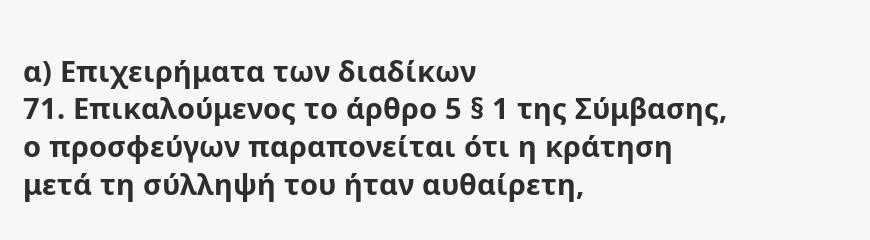α) Επιχειρήματα των διαδίκων
71. Επικαλούμενος το άρθρο 5 § 1 της Σύμβασης, ο προσφεύγων παραπονείται ότι η κράτηση μετά τη σύλληψή του ήταν αυθαίρετη,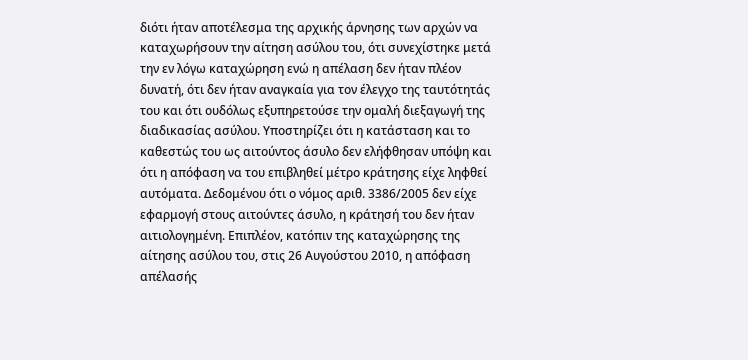διότι ήταν αποτέλεσμα της αρχικής άρνησης των αρχών να καταχωρήσουν την αίτηση ασύλου του, ότι συνεχίστηκε μετά την εν λόγω καταχώρηση ενώ η απέλαση δεν ήταν πλέον δυνατή, ότι δεν ήταν αναγκαία για τον έλεγχο της ταυτότητάς του και ότι ουδόλως εξυπηρετούσε την ομαλή διεξαγωγή της διαδικασίας ασύλου. Υποστηρίζει ότι η κατάσταση και το καθεστώς του ως αιτούντος άσυλο δεν ελήφθησαν υπόψη και ότι η απόφαση να του επιβληθεί μέτρο κράτησης είχε ληφθεί αυτόματα. Δεδομένου ότι ο νόμος αριθ. 3386/2005 δεν είχε εφαρμογή στους αιτούντες άσυλο, η κράτησή του δεν ήταν αιτιολογημένη. Επιπλέον, κατόπιν της καταχώρησης της αίτησης ασύλου του, στις 26 Αυγούστου 2010, η απόφαση απέλασής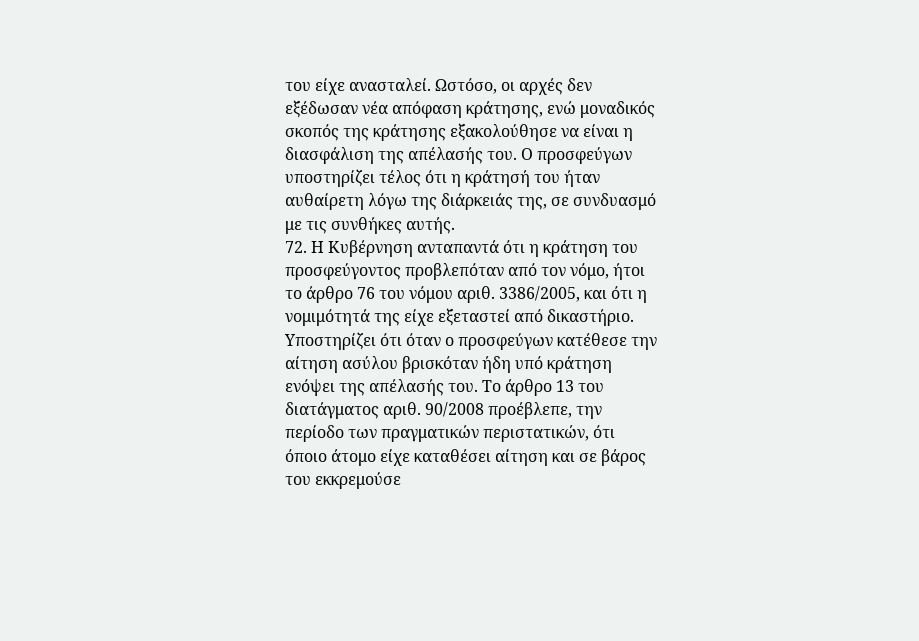του είχε ανασταλεί. Ωστόσο, οι αρχές δεν εξέδωσαν νέα απόφαση κράτησης, ενώ μοναδικός σκοπός της κράτησης εξακολούθησε να είναι η διασφάλιση της απέλασής του. Ο προσφεύγων υποστηρίζει τέλος ότι η κράτησή του ήταν αυθαίρετη λόγω της διάρκειάς της, σε συνδυασμό με τις συνθήκες αυτής.
72. Η Κυβέρνηση ανταπαντά ότι η κράτηση του προσφεύγοντος προβλεπόταν από τον νόμο, ήτοι το άρθρο 76 του νόμου αριθ. 3386/2005, και ότι η νομιμότητά της είχε εξεταστεί από δικαστήριο. Υποστηρίζει ότι όταν ο προσφεύγων κατέθεσε την αίτηση ασύλου βρισκόταν ήδη υπό κράτηση ενόψει της απέλασής του. Το άρθρο 13 του διατάγματος αριθ. 90/2008 προέβλεπε, την περίοδο των πραγματικών περιστατικών, ότι όποιο άτομο είχε καταθέσει αίτηση και σε βάρος του εκκρεμούσε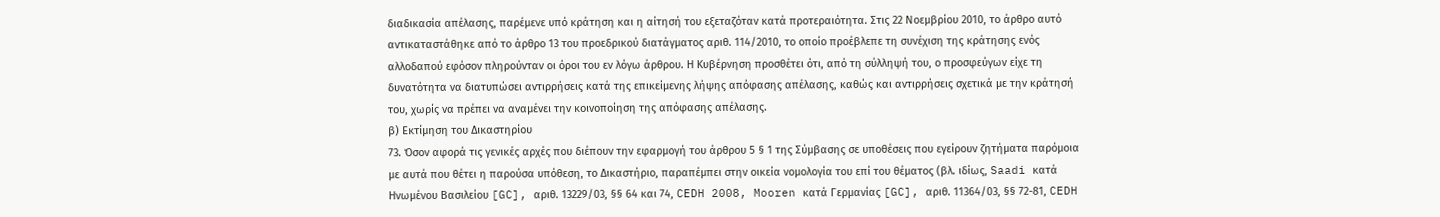διαδικασία απέλασης, παρέμενε υπό κράτηση και η αίτησή του εξεταζόταν κατά προτεραιότητα. Στις 22 Νοεμβρίου 2010, το άρθρο αυτό αντικαταστάθηκε από το άρθρο 13 του προεδρικού διατάγματος αριθ. 114/2010, το οποίο προέβλεπε τη συνέχιση της κράτησης ενός αλλοδαπού εφόσον πληρούνταν οι όροι του εν λόγω άρθρου. Η Κυβέρνηση προσθέτει ότι, από τη σύλληψή του, ο προσφεύγων είχε τη δυνατότητα να διατυπώσει αντιρρήσεις κατά της επικείμενης λήψης απόφασης απέλασης, καθώς και αντιρρήσεις σχετικά με την κράτησή του, χωρίς να πρέπει να αναμένει την κοινοποίηση της απόφασης απέλασης.
β) Εκτίμηση του Δικαστηρίου
73. Όσον αφορά τις γενικές αρχές που διέπουν την εφαρμογή του άρθρου 5 § 1 της Σύμβασης σε υποθέσεις που εγείρουν ζητήματα παρόμοια με αυτά που θέτει η παρούσα υπόθεση, το Δικαστήριο, παραπέμπει στην οικεία νομολογία του επί του θέματος (βλ. ιδίως, Saadi κατά Ηνωμένου Βασιλείου [GC], αριθ. 13229/03, §§ 64 και 74, CEDH 2008, Mooren κατά Γερμανίας [GC], αριθ. 11364/03, §§ 72-81, CEDH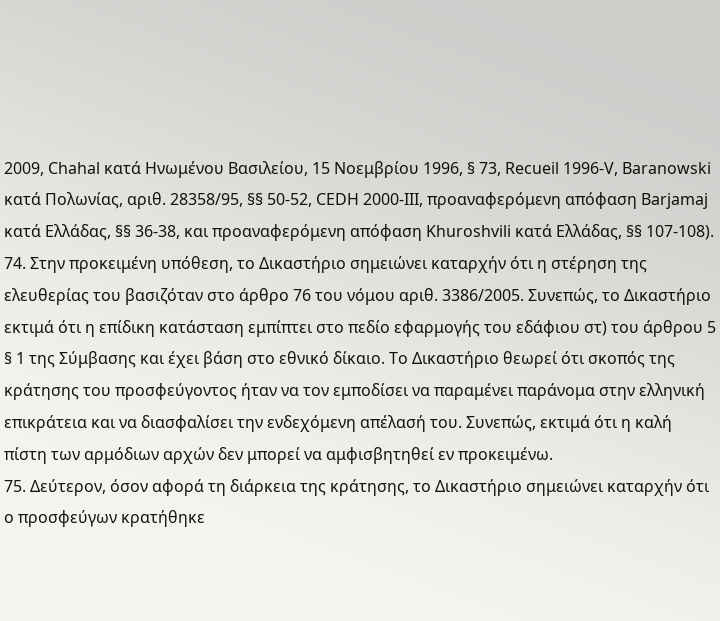2009, Chahal κατά Ηνωμένου Βασιλείου, 15 Νοεμβρίου 1996, § 73, Recueil 1996-V, Baranowski κατά Πολωνίας, αριθ. 28358/95, §§ 50-52, CEDH 2000-III, προαναφερόμενη απόφαση Barjamaj κατά Ελλάδας, §§ 36-38, και προαναφερόμενη απόφαση Khuroshvili κατά Ελλάδας, §§ 107-108).
74. Στην προκειμένη υπόθεση, το Δικαστήριο σημειώνει καταρχήν ότι η στέρηση της ελευθερίας του βασιζόταν στο άρθρο 76 του νόμου αριθ. 3386/2005. Συνεπώς, το Δικαστήριο εκτιμά ότι η επίδικη κατάσταση εμπίπτει στο πεδίο εφαρμογής του εδάφιου στ) του άρθρου 5 § 1 της Σύμβασης και έχει βάση στο εθνικό δίκαιο. Το Δικαστήριο θεωρεί ότι σκοπός της κράτησης του προσφεύγοντος ήταν να τον εμποδίσει να παραμένει παράνομα στην ελληνική επικράτεια και να διασφαλίσει την ενδεχόμενη απέλασή του. Συνεπώς, εκτιμά ότι η καλή πίστη των αρμόδιων αρχών δεν μπορεί να αμφισβητηθεί εν προκειμένω.
75. Δεύτερον, όσον αφορά τη διάρκεια της κράτησης, το Δικαστήριο σημειώνει καταρχήν ότι ο προσφεύγων κρατήθηκε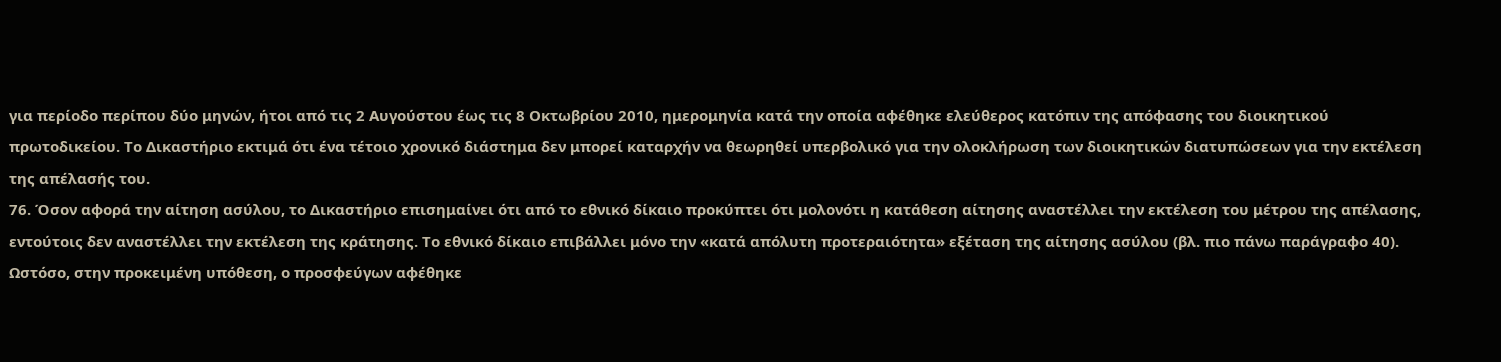για περίοδο περίπου δύο μηνών, ήτοι από τις 2 Αυγούστου έως τις 8 Οκτωβρίου 2010, ημερομηνία κατά την οποία αφέθηκε ελεύθερος κατόπιν της απόφασης του διοικητικού πρωτοδικείου. Το Δικαστήριο εκτιμά ότι ένα τέτοιο χρονικό διάστημα δεν μπορεί καταρχήν να θεωρηθεί υπερβολικό για την ολοκλήρωση των διοικητικών διατυπώσεων για την εκτέλεση της απέλασής του.
76. Όσον αφορά την αίτηση ασύλου, το Δικαστήριο επισημαίνει ότι από το εθνικό δίκαιο προκύπτει ότι μολονότι η κατάθεση αίτησης αναστέλλει την εκτέλεση του μέτρου της απέλασης, εντούτοις δεν αναστέλλει την εκτέλεση της κράτησης. Το εθνικό δίκαιο επιβάλλει μόνο την «κατά απόλυτη προτεραιότητα» εξέταση της αίτησης ασύλου (βλ. πιο πάνω παράγραφο 40). Ωστόσο, στην προκειμένη υπόθεση, ο προσφεύγων αφέθηκε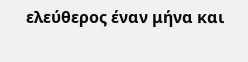ελεύθερος έναν μήνα και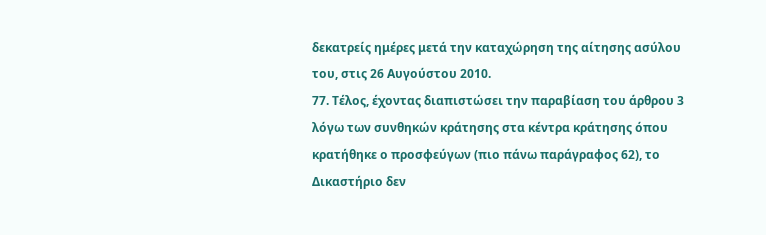δεκατρείς ημέρες μετά την καταχώρηση της αίτησης ασύλου του, στις 26 Αυγούστου 2010.
77. Τέλος, έχοντας διαπιστώσει την παραβίαση του άρθρου 3 λόγω των συνθηκών κράτησης στα κέντρα κράτησης όπου κρατήθηκε ο προσφεύγων (πιο πάνω παράγραφος 62), το Δικαστήριο δεν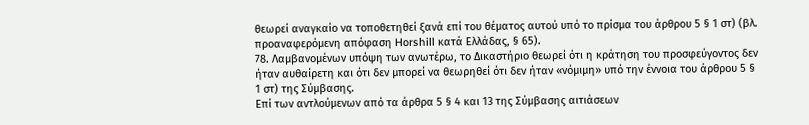θεωρεί αναγκαίο να τοποθετηθεί ξανά επί του θέματος αυτού υπό το πρίσμα του άρθρου 5 § 1 στ) (βλ. προαναφερόμενη απόφαση Horshill κατά Ελλάδας, § 65).
78. Λαμβανομένων υπόψη των ανωτέρω, το Δικαστήριο θεωρεί ότι η κράτηση του προσφεύγοντος δεν ήταν αυθαίρετη και ότι δεν μπορεί να θεωρηθεί ότι δεν ήταν «νόμιμη» υπό την έννοια του άρθρου 5 § 1 στ) της Σύμβασης.
Επί των αντλούμενων από τα άρθρα 5 § 4 και 13 της Σύμβασης αιτιάσεων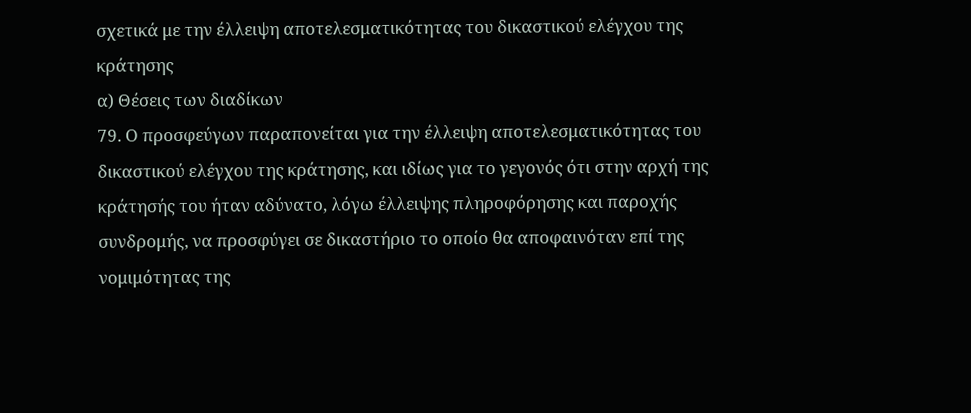σχετικά με την έλλειψη αποτελεσματικότητας του δικαστικού ελέγχου της κράτησης
α) Θέσεις των διαδίκων
79. Ο προσφεύγων παραπονείται για την έλλειψη αποτελεσματικότητας του δικαστικού ελέγχου της κράτησης, και ιδίως για το γεγονός ότι στην αρχή της κράτησής του ήταν αδύνατο, λόγω έλλειψης πληροφόρησης και παροχής συνδρομής, να προσφύγει σε δικαστήριο το οποίο θα αποφαινόταν επί της νομιμότητας της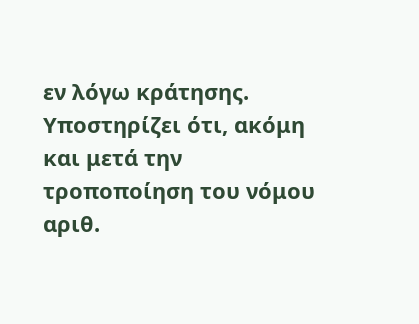εν λόγω κράτησης. Υποστηρίζει ότι, ακόμη και μετά την τροποποίηση του νόμου αριθ.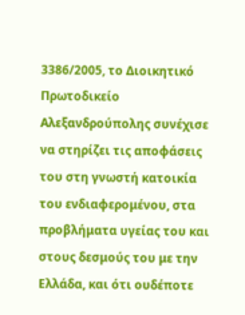3386/2005, το Διοικητικό Πρωτοδικείο Αλεξανδρούπολης συνέχισε να στηρίζει τις αποφάσεις του στη γνωστή κατοικία του ενδιαφερομένου, στα προβλήματα υγείας του και στους δεσμούς του με την Ελλάδα, και ότι ουδέποτε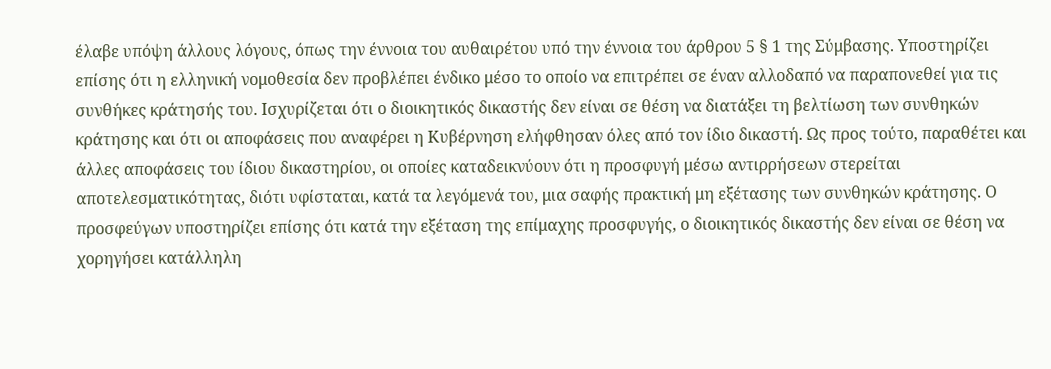έλαβε υπόψη άλλους λόγους, όπως την έννοια του αυθαιρέτου υπό την έννοια του άρθρου 5 § 1 της Σύμβασης. Υποστηρίζει επίσης ότι η ελληνική νομοθεσία δεν προβλέπει ένδικο μέσο το οποίο να επιτρέπει σε έναν αλλοδαπό να παραπονεθεί για τις συνθήκες κράτησής του. Ισχυρίζεται ότι ο διοικητικός δικαστής δεν είναι σε θέση να διατάξει τη βελτίωση των συνθηκών κράτησης και ότι οι αποφάσεις που αναφέρει η Κυβέρνηση ελήφθησαν όλες από τον ίδιο δικαστή. Ως προς τούτο, παραθέτει και άλλες αποφάσεις του ίδιου δικαστηρίου, οι οποίες καταδεικνύουν ότι η προσφυγή μέσω αντιρρήσεων στερείται αποτελεσματικότητας, διότι υφίσταται, κατά τα λεγόμενά του, μια σαφής πρακτική μη εξέτασης των συνθηκών κράτησης. Ο προσφεύγων υποστηρίζει επίσης ότι κατά την εξέταση της επίμαχης προσφυγής, ο διοικητικός δικαστής δεν είναι σε θέση να χορηγήσει κατάλληλη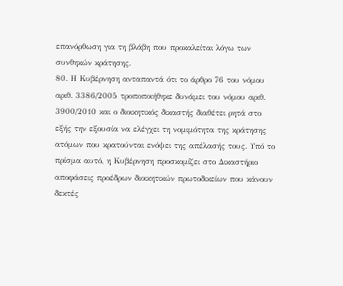επανόρθωση για τη βλάβη που προκαλείται λόγω των συνθηκών κράτησης.
80. Η Κυβέρνηση ανταπαντά ότι το άρθρο 76 του νόμου αριθ. 3386/2005 τροποποιήθηκε δυνάμει του νόμου αριθ. 3900/2010 και ο διοικητικός δικαστής διαθέτει ρητά στο εξής την εξουσία να ελέγχει τη νομιμότητα της κράτησης ατόμων που κρατούνται ενόψει της απέλασής τους. Υπό το πρίσμα αυτό, η Κυβέρνηση προσκομίζει στο Δικαστήριο αποφάσεις προέδρων διοικητικών πρωτοδικείων που κάνουν δεκτές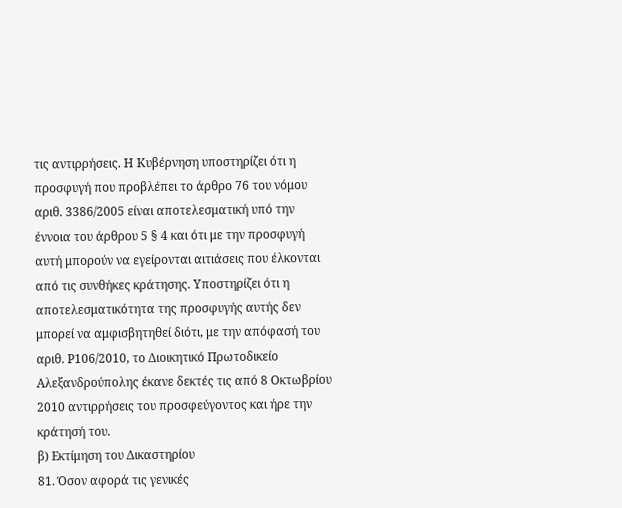τις αντιρρήσεις. Η Κυβέρνηση υποστηρίζει ότι η προσφυγή που προβλέπει το άρθρο 76 του νόμου αριθ. 3386/2005 είναι αποτελεσματική υπό την έννοια του άρθρου 5 § 4 και ότι με την προσφυγή αυτή μπορούν να εγείρονται αιτιάσεις που έλκονται από τις συνθήκες κράτησης. Υποστηρίζει ότι η αποτελεσματικότητα της προσφυγής αυτής δεν μπορεί να αμφισβητηθεί διότι, με την απόφασή του αριθ. Ρ106/2010, το Διοικητικό Πρωτοδικείο Αλεξανδρούπολης έκανε δεκτές τις από 8 Οκτωβρίου 2010 αντιρρήσεις του προσφεύγοντος και ήρε την κράτησή του.
β) Εκτίμηση του Δικαστηρίου
81. Όσον αφορά τις γενικές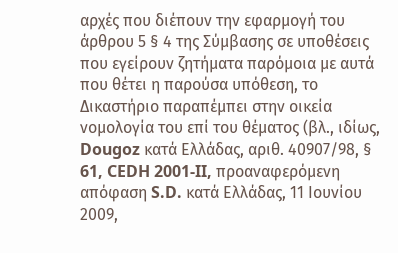αρχές που διέπουν την εφαρμογή του άρθρου 5 § 4 της Σύμβασης σε υποθέσεις που εγείρουν ζητήματα παρόμοια με αυτά που θέτει η παρούσα υπόθεση, το Δικαστήριο παραπέμπει στην οικεία νομολογία του επί του θέματος (βλ., ιδίως, Dougoz κατά Ελλάδας, αριθ. 40907/98, § 61, CEDH 2001-II, προαναφερόμενη απόφαση S.D. κατά Ελλάδας, 11 Ιουνίου 2009,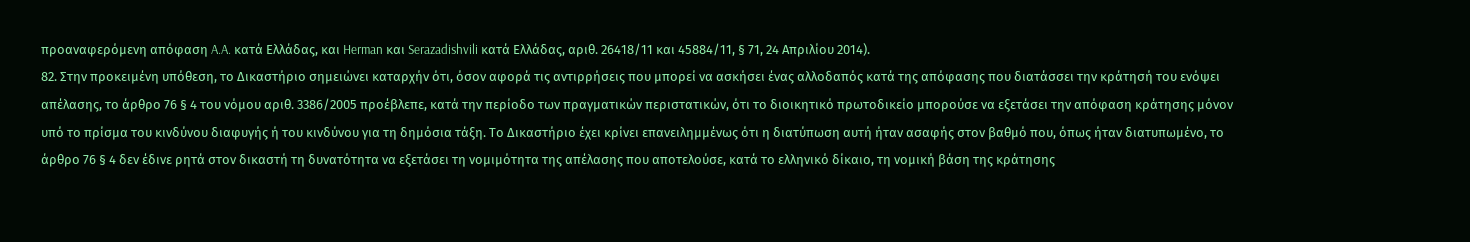προαναφερόμενη απόφαση A.A. κατά Ελλάδας, και Herman και Serazadishvili κατά Ελλάδας, αριθ. 26418/11 και 45884/11, § 71, 24 Απριλίου 2014).
82. Στην προκειμένη υπόθεση, το Δικαστήριο σημειώνει καταρχήν ότι, όσον αφορά τις αντιρρήσεις που μπορεί να ασκήσει ένας αλλοδαπός κατά της απόφασης που διατάσσει την κράτησή του ενόψει απέλασης, το άρθρο 76 § 4 του νόμου αριθ. 3386/2005 προέβλεπε, κατά την περίοδο των πραγματικών περιστατικών, ότι το διοικητικό πρωτοδικείο μπορούσε να εξετάσει την απόφαση κράτησης μόνον υπό το πρίσμα του κινδύνου διαφυγής ή του κινδύνου για τη δημόσια τάξη. Το Δικαστήριο έχει κρίνει επανειλημμένως ότι η διατύπωση αυτή ήταν ασαφής στον βαθμό που, όπως ήταν διατυπωμένο, το άρθρο 76 § 4 δεν έδινε ρητά στον δικαστή τη δυνατότητα να εξετάσει τη νομιμότητα της απέλασης που αποτελούσε, κατά το ελληνικό δίκαιο, τη νομική βάση της κράτησης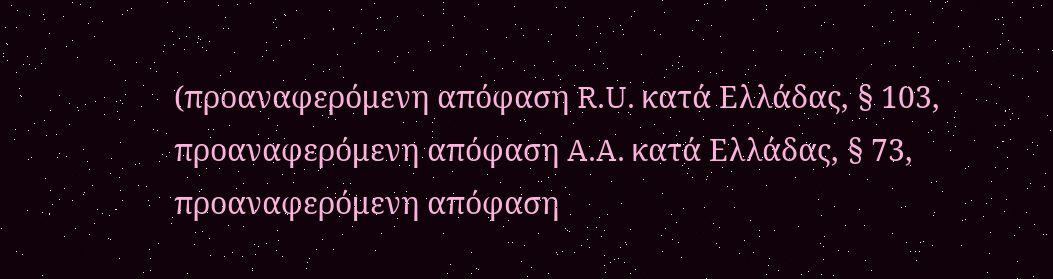(προαναφερόμενη απόφαση R.U. κατά Ελλάδας, § 103, προαναφερόμενη απόφαση A.A. κατά Ελλάδας, § 73, προαναφερόμενη απόφαση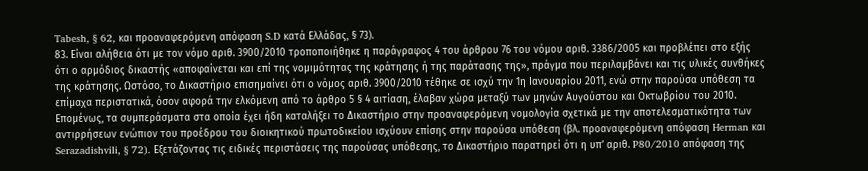Tabesh, § 62, και προαναφερόμενη απόφαση S.D κατά Ελλάδας, § 73).
83. Είναι αλήθεια ότι με τον νόμο αριθ. 3900/2010 τροποποιήθηκε η παράγραφος 4 του άρθρου 76 του νόμου αριθ. 3386/2005 και προβλέπει στο εξής ότι ο αρμόδιος δικαστής «αποφαίνεται και επί της νομιμότητας της κράτησης ή της παράτασης της», πράγμα που περιλαμβάνει και τις υλικές συνθήκες της κράτησης. Ωστόσο, το Δικαστήριο επισημαίνει ότι ο νόμος αριθ. 3900/2010 τέθηκε σε ισχύ την 1η Ιανουαρίου 2011, ενώ στην παρούσα υπόθεση τα επίμαχα περιστατικά, όσον αφορά την ελκόμενη από το άρθρο 5 § 4 αιτίαση, έλαβαν χώρα μεταξύ των μηνών Αυγούστου και Οκτωβρίου του 2010. Επομένως, τα συμπεράσματα στα οποία έχει ήδη καταλήξει το Δικαστήριο στην προαναφερόμενη νομολογία σχετικά με την αποτελεσματικότητα των αντιρρήσεων ενώπιον του προέδρου του διοικητικού πρωτοδικείου ισχύουν επίσης στην παρούσα υπόθεση (βλ. προαναφερόμενη απόφαση Herman και Serazadishvili, § 72). Εξετάζοντας τις ειδικές περιστάσεις της παρούσας υπόθεσης, το Δικαστήριο παρατηρεί ότι η υπ’ αριθ. P80/2010 απόφαση της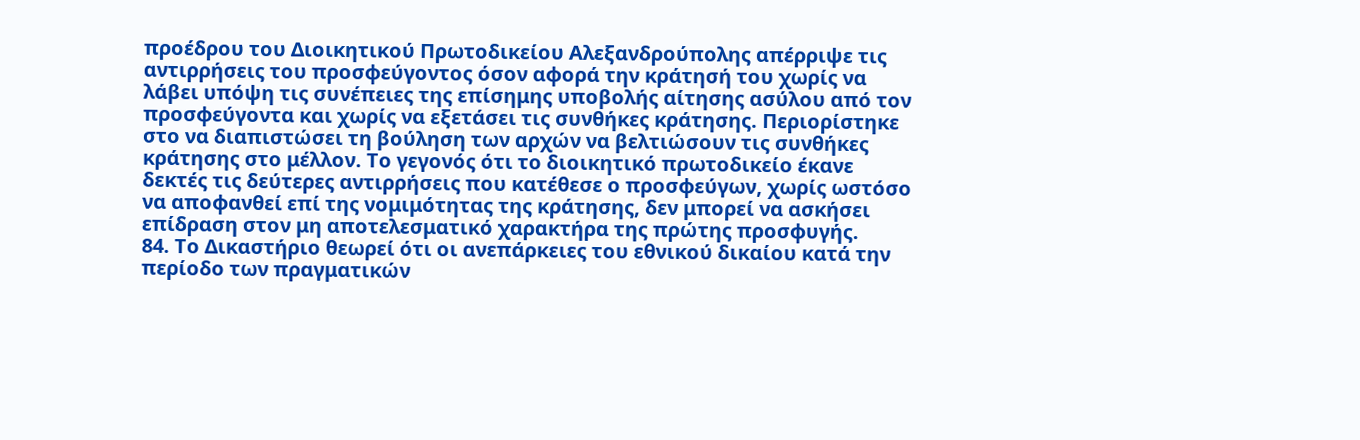προέδρου του Διοικητικού Πρωτοδικείου Αλεξανδρούπολης απέρριψε τις αντιρρήσεις του προσφεύγοντος όσον αφορά την κράτησή του χωρίς να λάβει υπόψη τις συνέπειες της επίσημης υποβολής αίτησης ασύλου από τον προσφεύγοντα και χωρίς να εξετάσει τις συνθήκες κράτησης. Περιορίστηκε στο να διαπιστώσει τη βούληση των αρχών να βελτιώσουν τις συνθήκες κράτησης στο μέλλον. Το γεγονός ότι το διοικητικό πρωτοδικείο έκανε δεκτές τις δεύτερες αντιρρήσεις που κατέθεσε ο προσφεύγων, χωρίς ωστόσο να αποφανθεί επί της νομιμότητας της κράτησης, δεν μπορεί να ασκήσει επίδραση στον μη αποτελεσματικό χαρακτήρα της πρώτης προσφυγής.
84. Το Δικαστήριο θεωρεί ότι οι ανεπάρκειες του εθνικού δικαίου κατά την περίοδο των πραγματικών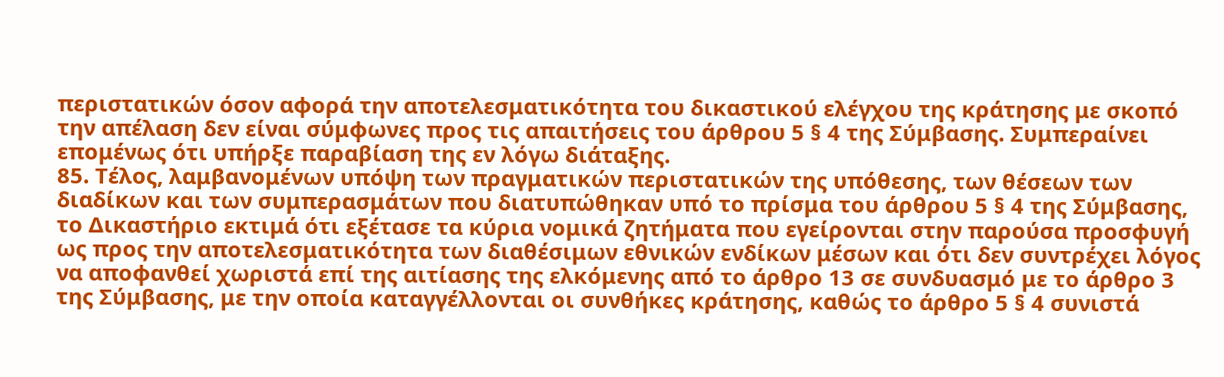περιστατικών όσον αφορά την αποτελεσματικότητα του δικαστικού ελέγχου της κράτησης με σκοπό την απέλαση δεν είναι σύμφωνες προς τις απαιτήσεις του άρθρου 5 § 4 της Σύμβασης. Συμπεραίνει επομένως ότι υπήρξε παραβίαση της εν λόγω διάταξης.
85. Τέλος, λαμβανομένων υπόψη των πραγματικών περιστατικών της υπόθεσης, των θέσεων των διαδίκων και των συμπερασμάτων που διατυπώθηκαν υπό το πρίσμα του άρθρου 5 § 4 της Σύμβασης, το Δικαστήριο εκτιμά ότι εξέτασε τα κύρια νομικά ζητήματα που εγείρονται στην παρούσα προσφυγή ως προς την αποτελεσματικότητα των διαθέσιμων εθνικών ενδίκων μέσων και ότι δεν συντρέχει λόγος να αποφανθεί χωριστά επί της αιτίασης της ελκόμενης από το άρθρο 13 σε συνδυασμό με το άρθρο 3 της Σύμβασης, με την οποία καταγγέλλονται οι συνθήκες κράτησης, καθώς το άρθρο 5 § 4 συνιστά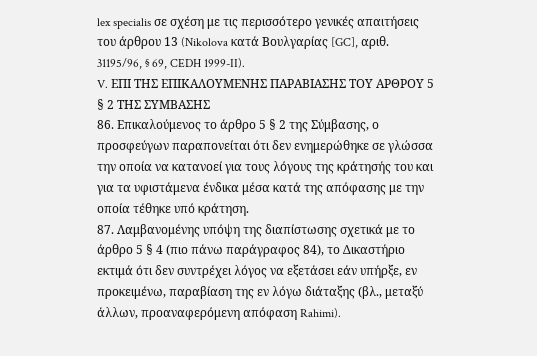lex specialis σε σχέση με τις περισσότερο γενικές απαιτήσεις του άρθρου 13 (Nikolova κατά Βουλγαρίας [GC], αριθ. 31195/96, § 69, CEDH 1999-II).
V. ΕΠΙ ΤΗΣ ΕΠΙΚΑΛΟΥΜΕΝΗΣ ΠΑΡΑΒΙΑΣΗΣ ΤΟΥ ΑΡΘΡΟΥ 5 § 2 ΤΗΣ ΣΥΜΒΑΣΗΣ
86. Επικαλούμενος το άρθρο 5 § 2 της Σύμβασης, ο προσφεύγων παραπονείται ότι δεν ενημερώθηκε σε γλώσσα την οποία να κατανοεί για τους λόγους της κράτησής του και για τα υφιστάμενα ένδικα μέσα κατά της απόφασης με την οποία τέθηκε υπό κράτηση.
87. Λαμβανομένης υπόψη της διαπίστωσης σχετικά με το άρθρο 5 § 4 (πιο πάνω παράγραφος 84), το Δικαστήριο εκτιμά ότι δεν συντρέχει λόγος να εξετάσει εάν υπήρξε, εν προκειμένω, παραβίαση της εν λόγω διάταξης (βλ., μεταξύ άλλων, προαναφερόμενη απόφαση Rahimi).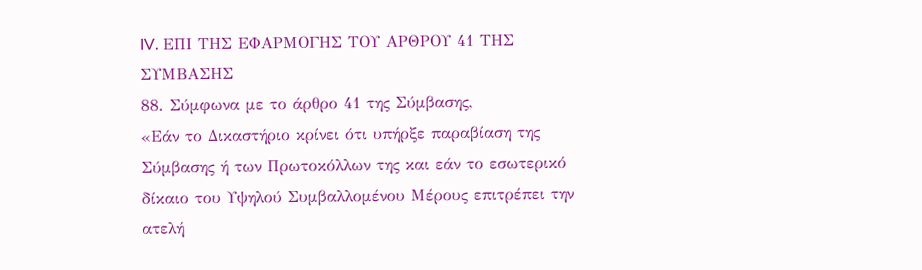IV. ΕΠΙ ΤΗΣ ΕΦΑΡΜΟΓΗΣ ΤΟΥ ΑΡΘΡΟΥ 41 ΤΗΣ ΣΥΜΒΑΣΗΣ
88. Σύμφωνα με το άρθρο 41 της Σύμβασης,
«Εάν το Δικαστήριο κρίνει ότι υπήρξε παραβίαση της Σύμβασης ή των Πρωτοκόλλων της και εάν το εσωτερικό δίκαιο του Υψηλού Συμβαλλομένου Μέρους επιτρέπει την ατελή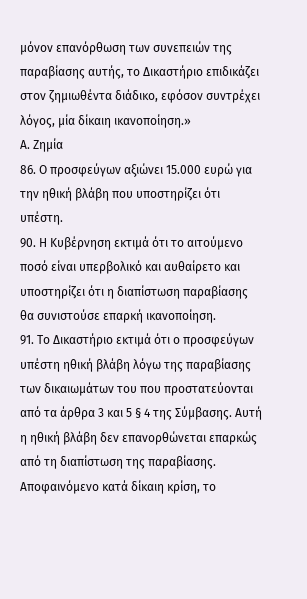μόνον επανόρθωση των συνεπειών της παραβίασης αυτής, το Δικαστήριο επιδικάζει στον ζημιωθέντα διάδικο, εφόσον συντρέχει λόγος, μία δίκαιη ικανοποίηση.»
Α. Ζημία
86. Ο προσφεύγων αξιώνει 15.000 ευρώ για την ηθική βλάβη που υποστηρίζει ότι υπέστη.
90. Η Κυβέρνηση εκτιμά ότι το αιτούμενο ποσό είναι υπερβολικό και αυθαίρετο και υποστηρίζει ότι η διαπίστωση παραβίασης θα συνιστούσε επαρκή ικανοποίηση.
91. Το Δικαστήριο εκτιμά ότι ο προσφεύγων υπέστη ηθική βλάβη λόγω της παραβίασης των δικαιωμάτων του που προστατεύονται από τα άρθρα 3 και 5 § 4 της Σύμβασης. Αυτή η ηθική βλάβη δεν επανορθώνεται επαρκώς από τη διαπίστωση της παραβίασης. Αποφαινόμενο κατά δίκαιη κρίση, το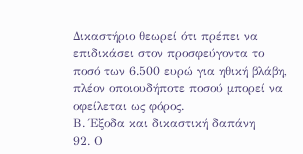Δικαστήριο θεωρεί ότι πρέπει να επιδικάσει στον προσφεύγοντα το ποσό των 6.500 ευρώ για ηθική βλάβη, πλέον οποιουδήποτε ποσού μπορεί να οφείλεται ως φόρος.
Β. Έξοδα και δικαστική δαπάνη
92. Ο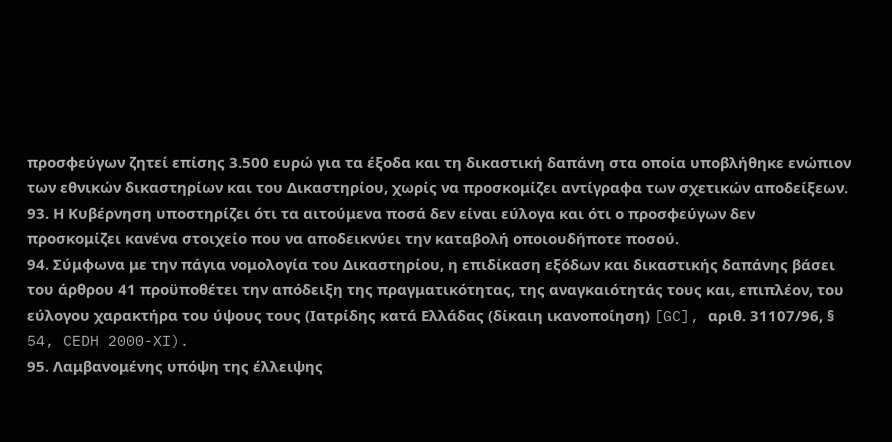προσφεύγων ζητεί επίσης 3.500 ευρώ για τα έξοδα και τη δικαστική δαπάνη στα οποία υποβλήθηκε ενώπιον των εθνικών δικαστηρίων και του Δικαστηρίου, χωρίς να προσκομίζει αντίγραφα των σχετικών αποδείξεων.
93. Η Κυβέρνηση υποστηρίζει ότι τα αιτούμενα ποσά δεν είναι εύλογα και ότι ο προσφεύγων δεν προσκομίζει κανένα στοιχείο που να αποδεικνύει την καταβολή οποιουδήποτε ποσού.
94. Σύμφωνα με την πάγια νομολογία του Δικαστηρίου, η επιδίκαση εξόδων και δικαστικής δαπάνης βάσει του άρθρου 41 προϋποθέτει την απόδειξη της πραγματικότητας, της αναγκαιότητάς τους και, επιπλέον, του εύλογου χαρακτήρα του ύψους τους (Ιατρίδης κατά Ελλάδας (δίκαιη ικανοποίηση) [GC], αριθ. 31107/96, § 54, CEDH 2000-XI).
95. Λαμβανομένης υπόψη της έλλειψης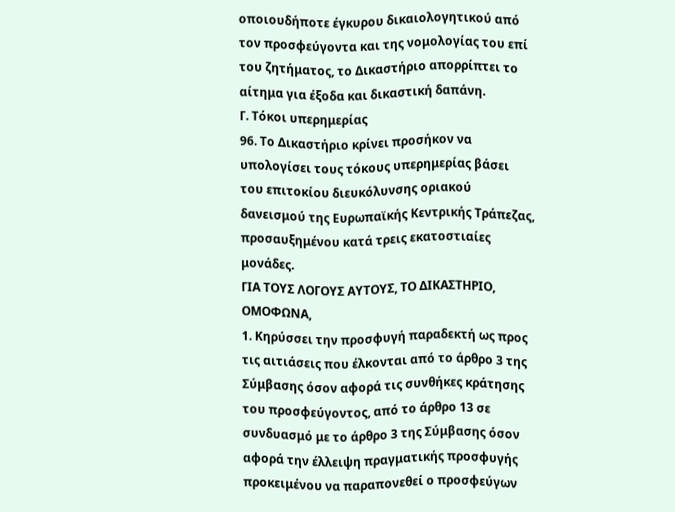οποιουδήποτε έγκυρου δικαιολογητικού από τον προσφεύγοντα και της νομολογίας του επί του ζητήματος, το Δικαστήριο απορρίπτει το αίτημα για έξοδα και δικαστική δαπάνη.
Γ. Τόκοι υπερημερίας
96. Το Δικαστήριο κρίνει προσήκον να υπολογίσει τους τόκους υπερημερίας βάσει του επιτοκίου διευκόλυνσης οριακού δανεισμού της Ευρωπαϊκής Κεντρικής Τράπεζας, προσαυξημένου κατά τρεις εκατοστιαίες μονάδες.
ΓΙΑ ΤΟΥΣ ΛΟΓΟΥΣ ΑΥΤΟΥΣ, ΤΟ ΔΙΚΑΣΤΗΡΙΟ, ΟΜΟΦΩΝΑ,
1. Κηρύσσει την προσφυγή παραδεκτή ως προς τις αιτιάσεις που έλκονται από το άρθρο 3 της Σύμβασης όσον αφορά τις συνθήκες κράτησης του προσφεύγοντος, από το άρθρο 13 σε συνδυασμό με το άρθρο 3 της Σύμβασης όσον αφορά την έλλειψη πραγματικής προσφυγής προκειμένου να παραπονεθεί ο προσφεύγων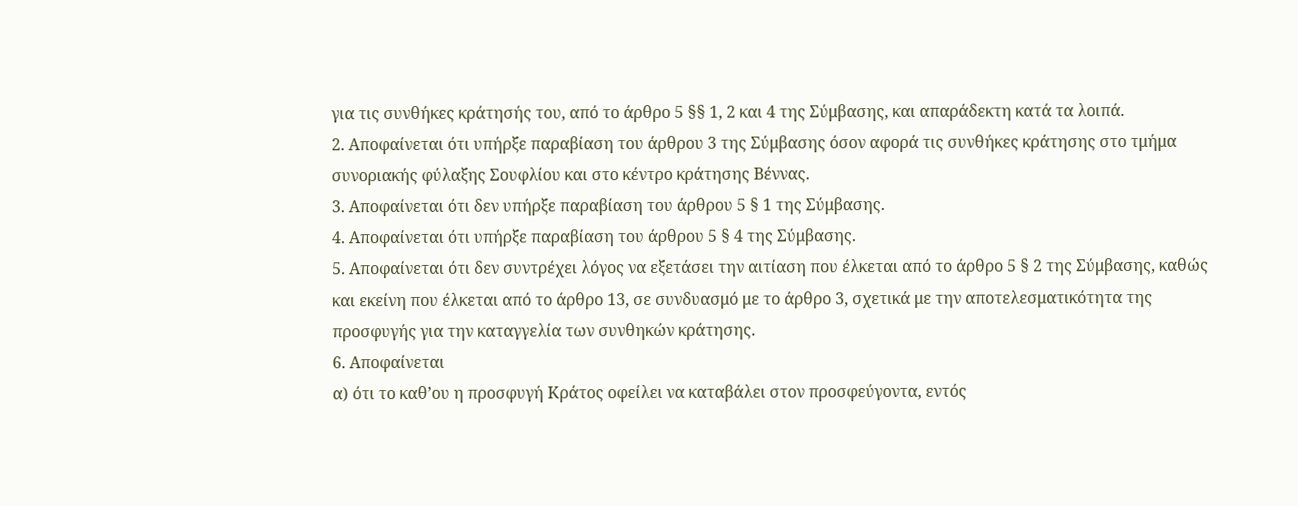για τις συνθήκες κράτησής του, από το άρθρο 5 §§ 1, 2 και 4 της Σύμβασης, και απαράδεκτη κατά τα λοιπά.
2. Αποφαίνεται ότι υπήρξε παραβίαση του άρθρου 3 της Σύμβασης όσον αφορά τις συνθήκες κράτησης στο τμήμα συνοριακής φύλαξης Σουφλίου και στο κέντρο κράτησης Βέννας.
3. Αποφαίνεται ότι δεν υπήρξε παραβίαση του άρθρου 5 § 1 της Σύμβασης.
4. Αποφαίνεται ότι υπήρξε παραβίαση του άρθρου 5 § 4 της Σύμβασης.
5. Αποφαίνεται ότι δεν συντρέχει λόγος να εξετάσει την αιτίαση που έλκεται από το άρθρο 5 § 2 της Σύμβασης, καθώς και εκείνη που έλκεται από το άρθρο 13, σε συνδυασμό με το άρθρο 3, σχετικά με την αποτελεσματικότητα της προσφυγής για την καταγγελία των συνθηκών κράτησης.
6. Αποφαίνεται
α) ότι το καθ’ου η προσφυγή Κράτος οφείλει να καταβάλει στον προσφεύγοντα, εντός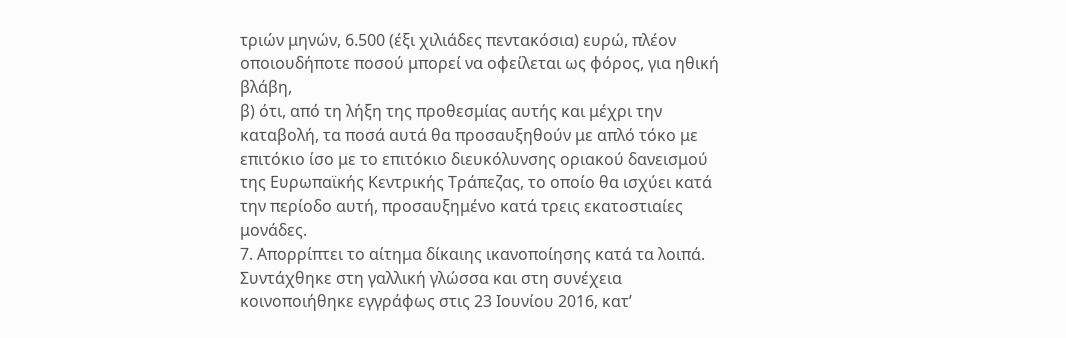τριών μηνών, 6.500 (έξι χιλιάδες πεντακόσια) ευρώ, πλέον οποιουδήποτε ποσού μπορεί να οφείλεται ως φόρος, για ηθική βλάβη,
β) ότι, από τη λήξη της προθεσμίας αυτής και μέχρι την καταβολή, τα ποσά αυτά θα προσαυξηθούν με απλό τόκο με επιτόκιο ίσο με το επιτόκιο διευκόλυνσης οριακού δανεισμού της Ευρωπαϊκής Κεντρικής Τράπεζας, το οποίο θα ισχύει κατά την περίοδο αυτή, προσαυξημένο κατά τρεις εκατοστιαίες μονάδες.
7. Απορρίπτει το αίτημα δίκαιης ικανοποίησης κατά τα λοιπά.
Συντάχθηκε στη γαλλική γλώσσα και στη συνέχεια κοινοποιήθηκε εγγράφως στις 23 Ιουνίου 2016, κατ’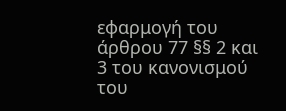εφαρμογή του άρθρου 77 §§ 2 και 3 του κανονισμού του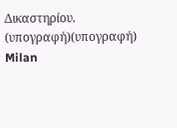Δικαστηρίου.
(υπογραφή)(υπογραφή)
Milan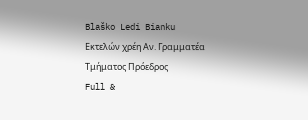Blaško Ledi Bianku
Eκτελών χρέη Αν. Γραμματέα Τμήματος Πρόεδρος
Full &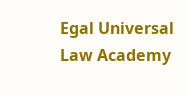Egal Universal Law Academy